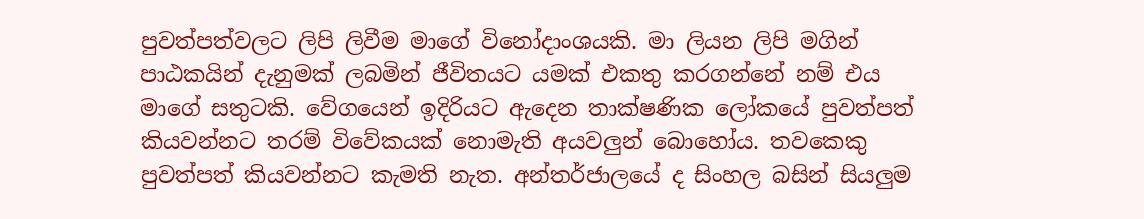පුවත්පත්වලට ලිපි ලිවීම මාගේ විනෝදාංශයකි. මා ලියන ලිපි මගින් පාඨකයින් දැනුමක් ලබමින් ජීවිතයට යමක් එකතු කරගන්නේ නම් එය මාගේ සතුටකි. වේගයෙන් ඉදිරියට ඇදෙන තාක්ෂණික ලෝකයේ පුවත්පත් කියවන්නට තරම් විවේකයක් නොමැති අයවලුන් බොහෝය. තවකෙකු පුවත්පත් කියවන්නට කැමති නැත. අන්තර්ජාලයේ ද සිංහල බසින් සියලුම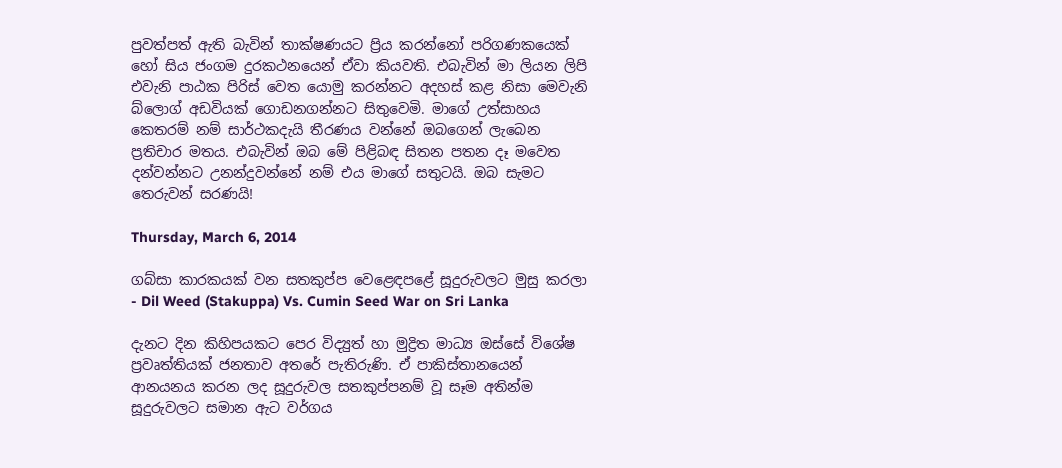පුවත්පත් ඇති බැවින් තාක්ෂණයට ප්‍රිය කරන්නෝ පරිගණකයෙක් හෝ සිය ජංගම දුරකථනයෙන් ඒවා කියවති. එබැවින් මා ලියන ලිපි එවැනි පාඨක පිරිස් වෙත යොමු කරන්නට අදහස් කළ නිසා මෙවැනි බ්ලොග් අඩවියක් ගොඩනගන්නට සිතුවෙමි. මාගේ උත්සාහය කෙතරම් නම් සාර්ථකදැයි තීරණය වන්නේ ඔබගෙන් ලැබෙන ප්‍රතිචාර මතය. එබැවින් ඔබ මේ පිළිබඳ සිතන පතන දෑ මවෙත දන්වන්නට උනන්දුවන්නේ නම් එය මාගේ සතුටයි. ඔබ සැමට තෙරුවන් සරණයි!

Thursday, March 6, 2014

ගබ්සා කාරකයක් වන සතකුප්ප වෙළෙඳපළේ සූදුරුවලට මුසු කරලා - Dil Weed (Stakuppa) Vs. Cumin Seed War on Sri Lanka

දැනට දින කිහිපයකට පෙර විද්‍යුත් හා මුද්‍රිත මාධ්‍ය ඔස්සේ විශේෂ ප්‍රවෘත්තියක් ජනතාව අතරේ පැතිරුණි. ඒ පාකිස්තානයෙන් ආනයනය කරන ලද සූදුරුවල සතකුප්පනම් වූ සෑම අතින්ම සූදුරුවලට සමාන ඇට වර්ගය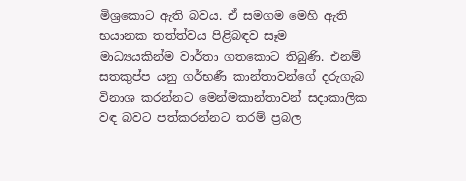මිශ්‍රකොට ඇති බවය. ඒ සමගම මෙහි ඇති භයානක තත්ත්වය පිළිබඳව සෑම මාධ්‍යයකින්ම වාර්තා ගතකොට තිබුණි. එනම් සතකුප්ප යනු ගර්භණී කාන්තාවන්ගේ දරුගැබ විනාශ කරන්නට මෙන්මකාන්තාවන් සදාකාලික වඳ බවට පත්කරන්නට තරම් ප්‍රබල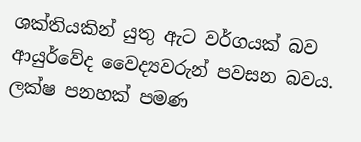ශක්තියකින් යුතු ඇට වර්ගයක් බව ආයුර්වේද වෛද්‍යවරුන් පවසන බවය. ලක්ෂ පනහක් පමණ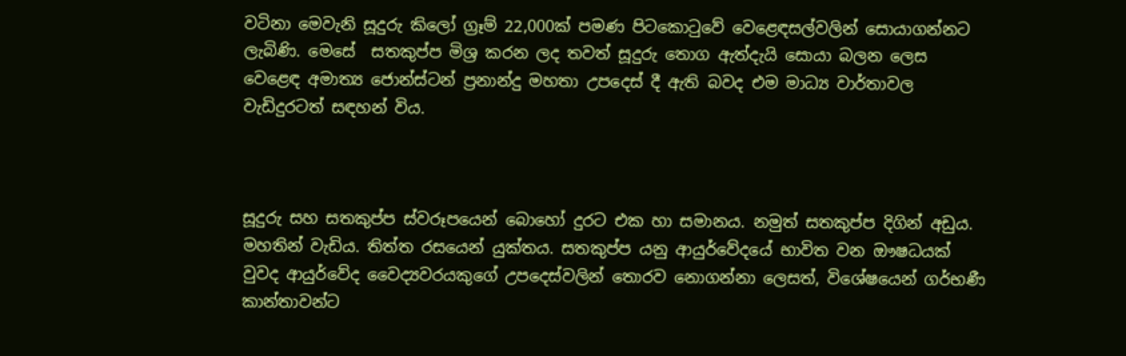වටිනා මෙවැනි සූදුරු කිලෝ ග්‍රෑම් 22,000ක් පමණ පිටකොටුවේ වෙළෙඳසල්වලින් සොයාගන්නට ලැබිණි. මෙසේ  සතකුප්ප මිශ්‍ර කරන ලද තවත් සූදුරු තොග ඇත්දැයි සොයා බලන ලෙස වෙළෙඳ අමාත්‍ය ජොන්ස්ටන් ප්‍රනාන්දු මහතා උපදෙස් දී ඇති බවද එම මාධ්‍ය වාර්තාවල වැඩිදුරටත් සඳහන් විය.



සූදුරු සහ සතකුප්ප ස්වරූපයෙන් බොහෝ දුරට එක හා සමානය. නමුත් සතකුප්ප දිගින් අඩුය. මහතින් වැඩිය. තිත්ත රසයෙන් යුක්තය. සතකුප්ප යනු ආයුර්වේදයේ භාවිත වන ඖෂධයක් වුවද ආයුර්වේද වෛද්‍යවරයකුගේ උපදෙස්වලින් තොරව නොගන්නා ලෙසත්, විශේෂයෙන් ගර්භණී කාන්තාවන්ට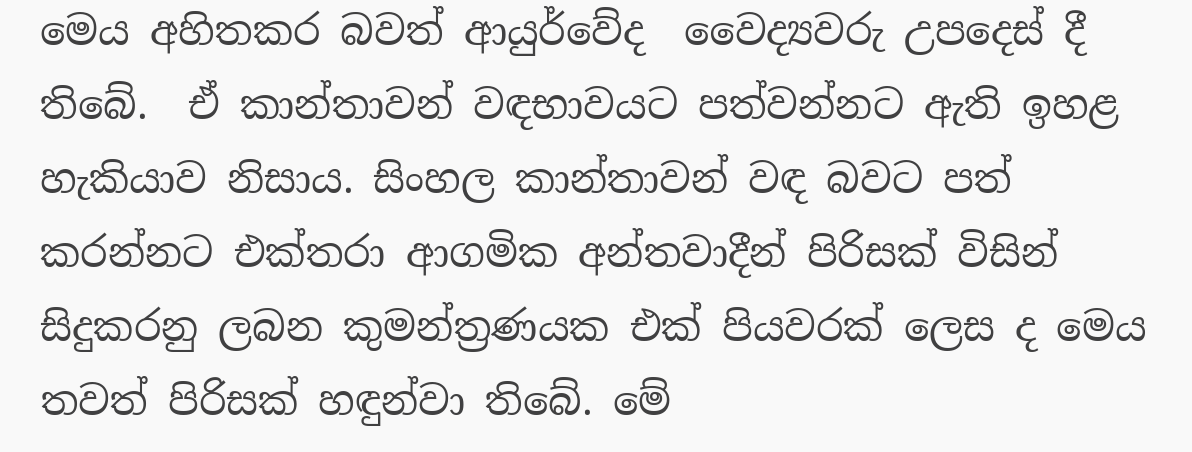මෙය අහිතකර බවත් ආයුර්වේද  වෛද්‍යවරු උපදෙස් දී තිබේ.  ඒ කාන්තාවන් වඳභාවයට පත්වන්නට ඇති ඉහළ හැකියාව නිසාය. සිංහල කාන්තාවන් වඳ බවට පත් කරන්නට එක්තරා ආගමික අන්තවාදීන් පිරිසක් විසින් සිදුකරනු ලබන කුමන්ත්‍රණයක එක් පියවරක් ලෙස ද මෙය තවත් පිරිසක් හඳුන්වා තිබේ. මේ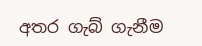අතර ගැබ් ගැනීම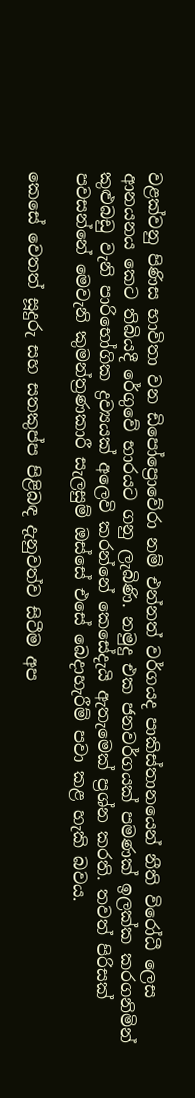වළක්වනු පිණිස භාවිතා වන ඩි‍පෝ‍ප්‍රොවේරා නම් එන්නත් වර්ගයද පාකිස්තානයෙන් නීති විරෝධී ලෙස ආනයනය කෙට තිබියදී රේගුවේ භාරයට ගනු ලැබිණි. නමුදු එක ජනවර්ගයක් පමණක් ඉලක්ක කරගනිමින් කුළුබඩු වැනි පාරිභෝගික ද්‍රව්‍යයක් අලෙවි කරන්නේ කෙසේදැයි ඇතැමෙක් ප්‍රශ්න කරති. තවත් පිරිසක් පවසන්නේ මෙවැනි කුමන්ත්‍රණකාරී සැලසුම් ඔස්සේ එසේ බෙදාහැරීම් පවා කළ හැකි බවය.

කෙසේ වෙතත් සූදුරු සහ සතකුප්ප පිළිබඳ දැනුවත්ව සිටීම අප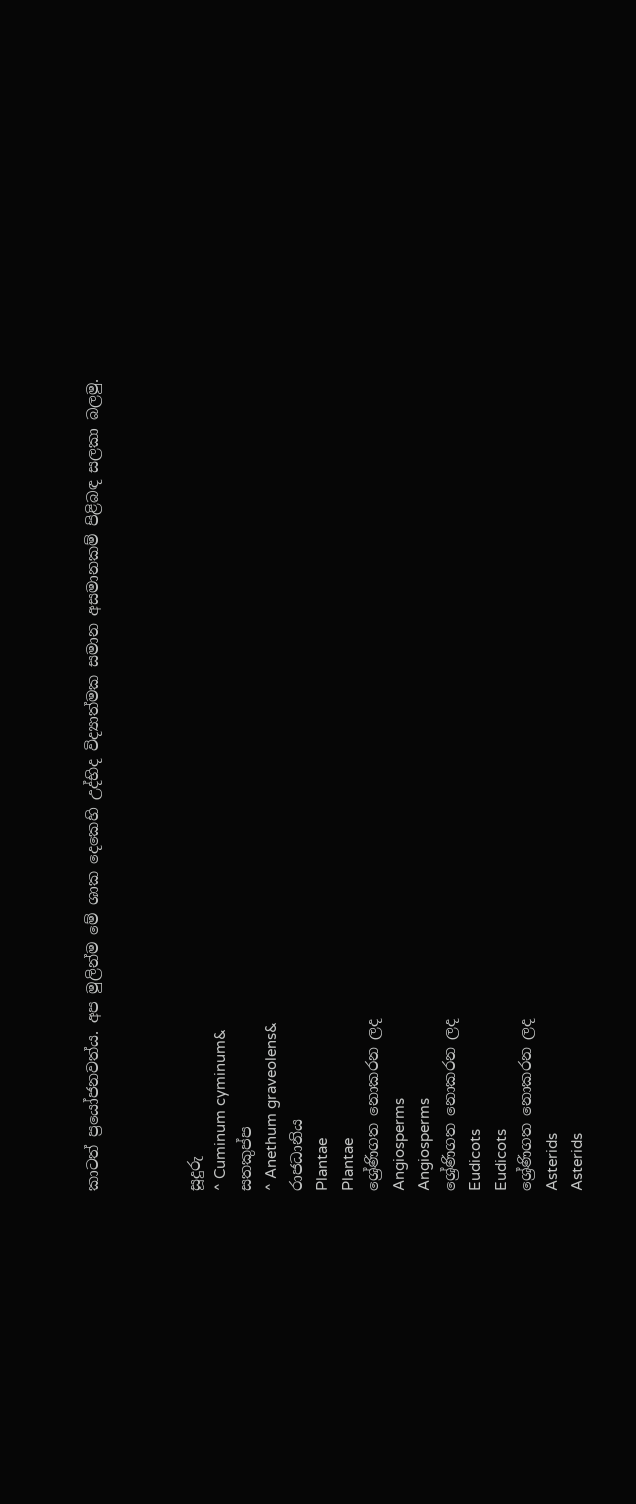කාටත් ප්‍රයෝජනවත්ය. අප මුලින්ම මේ ශාක දෙකෙහි උද්භිද විද්‍යාත්මක සමාන අසමානකම් පිළිබඳ සලකා බලමු.



සූදුරු
^ Cuminum cyminum&
සතකුප්ප
^ Anethum graveolens&
රාජධානිය
Plantae
Plantae
ශ්‍රේණිගත නොකරන ලද
Angiosperms
Angiosperms
ශ්‍රේණිගත නොකරන ලද
Eudicots
Eudicots
ශ්‍රේණිගත නොකරන ලද
Asterids
Asterids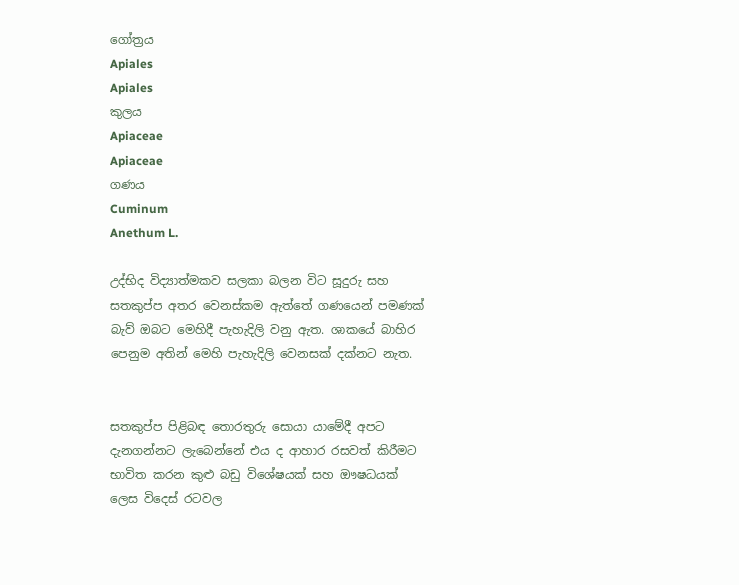ගෝත්‍රය
Apiales
Apiales
කුලය
Apiaceae
Apiaceae
ගණය
Cuminum
Anethum L.

උද්භිද විද්‍යාත්මකව සලකා බලන විට සූදුරු සහ සතකුප්ප අතර වෙනස්කම ඇත්තේ ගණයෙන් පමණක් බැව් ඔබට මෙහිදී පැහැදිලි වනු ඇත. ශාකයේ බාහිර පෙනුම අතින් මෙහි පැහැදිලි වෙනසක් දක්නට නැත.


සතකුප්ප පිළිබඳ තොරතුරු සොයා යාමේදී අපට දැනගන්නට ලැබෙන්නේ එය ද ආහාර රසවත් කිරීමට භාවිත කරන කුළු බඩු විශේෂයක් සහ ඖෂධයක් ලෙස විදෙස් රටවල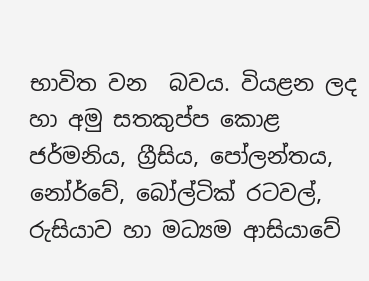භාවිත වන  බවය. වියළන ලද හා අමු සතකුප්ප කොළ ජර්මනිය, ග්‍රීසිය, පෝලන්තය, නෝර්වේ, බෝල්ටික් රටවල්, රුසියාව හා මධ්‍යම ආසියාවේ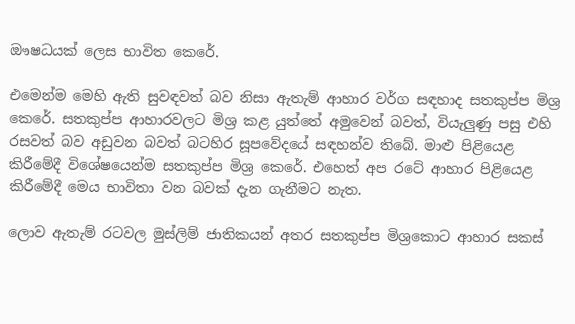ඖෂධයක් ලෙස භාවිත කෙරේ.

එමෙන්ම මෙහි ඇති සුවඳවත් බව නිසා ඇතැම් ආහාර වර්ග සඳහාද සතකුප්ප මිශ්‍ර කෙරේ. සතකුප්ප ආහාරවලට මිශ්‍ර කළ යුත්තේ අමුවෙන් බවත්, වියැලුණු පසු එහි රසවත් බව අඩුවන බවත් බටහිර සූපවේදයේ සඳහන්ව තිබේ. මාළු පිළියෙළ කිරීමේදී විශේෂයෙන්ම සතකුප්ප මිශ්‍ර කෙරේ. එහෙත් අප රටේ ආහාර පිළියෙළ කිරීමේදී මෙය භාවිතා වන බවක් දැන ගැනීමට නැත.

ලොව ඇතැම් රටවල මුස්ලිම් ජාතිකයන් අතර සතකුප්ප මිශ්‍රකොට ආහාර සකස්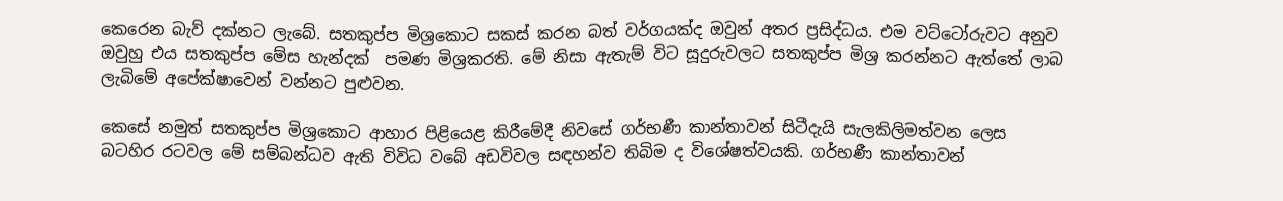කෙරෙන බැව් දක්නට ලැබේ. සතකුප්ප මිශ්‍රකොට සකස් කරන බත් වර්ගයක්ද ඔවුන් අතර ප්‍රසිද්ධය. එම වට්ටෝරුවට අනුව ඔවුහු එය සතකුප්ප මේස හැන්දක්  පමණ මිශ්‍රකරති. මේ නිසා ඇතැම් විට සූදුරුවලට සතකුප්ප මිශ්‍ර කරන්නට ඇත්තේ ලාබ ලැබිමේ අපේක්ෂාවෙන් වන්නට පුළුවන.

කෙසේ නමුත් සතකුප්ප මිශ්‍රකොට ආහාර පිළියෙළ කිරීමේදී නිවසේ ගර්භණී කාන්තාවන් සිටීදැයි සැලකිලිමත්වන ලෙස බටහිර රටවල මේ සම්බන්ධව ඇති විවිධ වබේ අඩවිවල සඳහන්ව තිබිම ද විශේෂත්වයකි. ගර්භණී කාන්තාවන්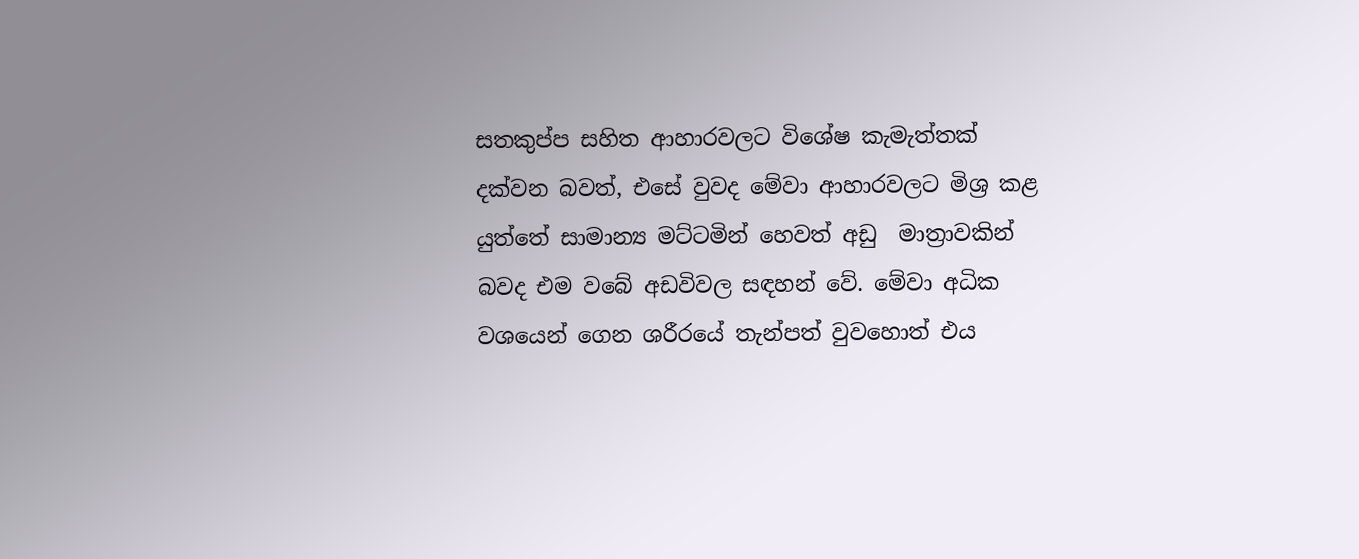සතකුප්ප සහිත ආහාරවලට විශේෂ කැමැත්තක් දක්වන බවත්, එසේ වුවද මේවා ආහාරවලට මිශ්‍ර කළ යුත්තේ සාමාන්‍ය මට්ටමින් හෙවත් අඩු  මාත්‍රාවකින් බවද එම වබේ අඩවිවල සඳහන් වේ. මේවා අධික වශයෙන් ගෙන ශරීරයේ තැන්පත් වුවහොත් එය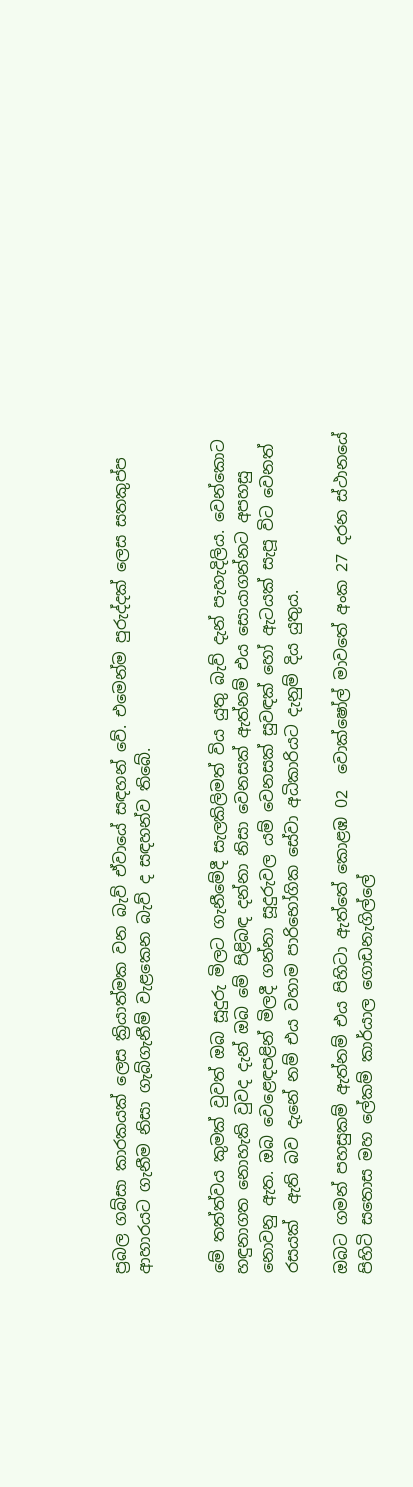ප්‍රබල ගබ්සා කාරකයක් ලෙස ක්‍රියාත්මක වන බැව් ඒවායේ සඳහන් වේ. එමෙන්ම පුරුද්දක් ලෙස සතකුප්ප ආහාරයට ගැනීම නිසා ගැබ්ගැනීම් වැළකෙන බැව් ද සඳහන්ව තිබේ.


මේ තත්ත්වය කුමක් වුවත් ඔබ සූදුරු මිලට ගැනීමේදී සැලකිලිමත් විය යුතු බැව් දැන් පැහැදිලිය. වෙන්කොට හඳුනාගත නොහැකි වුවද දැන් ඔබ මේ පිළිබඳ දන්නා නිසා වෙනසක් ඇත්නම් එය සොයාගන්නට අපහසු නොවනු ඇත. ඔබ වෙළෙඳපළින් මිලදී ගන්නා සූදුරුවල යම් වෙනසක් සුවඳක් හෝ ඇටයක් සැපූ විට වෙනත් රසයක්  ඇති බව දැනේ නම් එය වහාම පාරිභෝගික සේවා අධිකාරියට දැනුම් දිය යුතුය.

ඔබට ගමන් පහසුකම් ඇත්නම් එය පිහිටා ඇත්තේ කොළඹ 02  වොක්ෂෝල් මාවතේ අංක 27 දරන ස්ථානයේ පිහිටි සතොස මහ ‍ලේකම් කාර්යාල ගොඩනැගිල්‍ලේ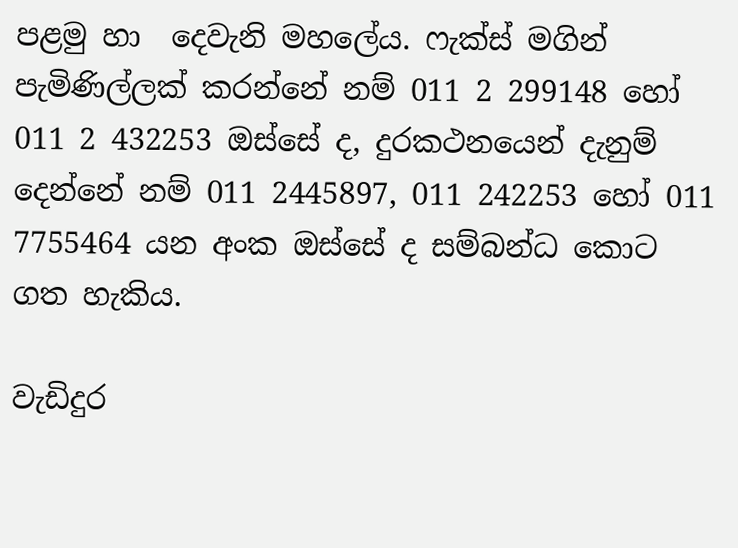පළමු හා  දෙවැනි මහ‍ලේය. ෆැක්ස් මගින් පැමිණිල්ලක් කරන්නේ නම් 011 2 299148 හෝ 011 2 432253 ඔස්සේ ද, දුරකථනයෙන් දැනුම් දෙන්නේ නම් 011 2445897, 011 242253 හෝ 011 7755464 යන අංක ඔස්සේ ද සම්බන්ධ කොට ගත හැකිය.

වැඩිදුර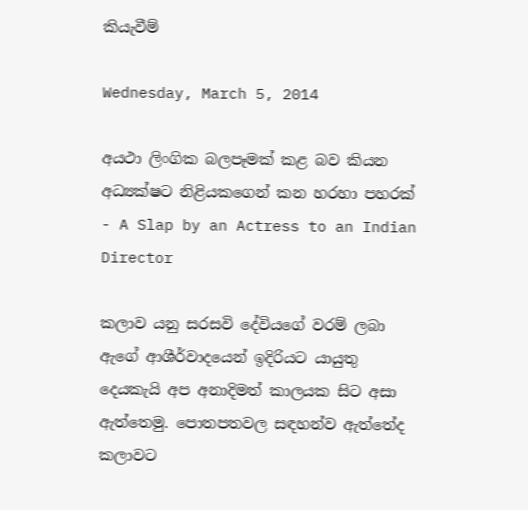කියැවීම්

Wednesday, March 5, 2014

අයථා ලිංගික බලපෑමක් කළ බව කියන අධ්‍යක්ෂට නිළියකගෙන් කන හරහා පහරක් - A Slap by an Actress to an Indian Director

කලාව යනු සරසවි දේවියගේ වරම් ලබා ඇගේ ආශීර්වාදයෙන් ඉදිරියට යායුතු දෙයකැයි අප අනාදිමත් කාලයක සිට අසා ඇත්තෙමු. පොතපතවල සඳහන්ව ඇත්තේද කලාවට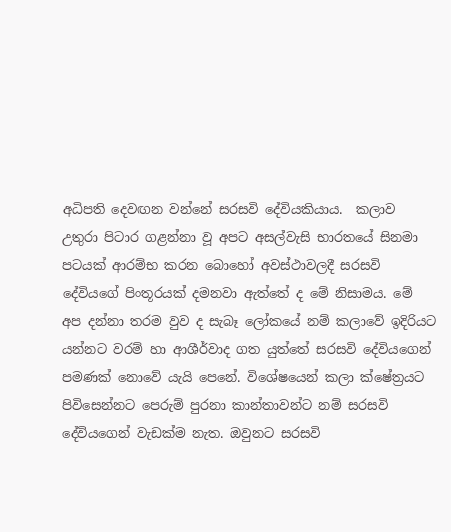අධිපති දෙවඟන වන්නේ සරසවි දේවියකියාය.  කලාව උතුරා පිටාර ගළන්නා වූ අපට අසල්වැසි භාරතයේ සිනමා පටයක් ආරම්භ කරන බොහෝ අවස්ථාවලදී සරසවි දේවියගේ පිංතූරයක් දමනවා ඇත්තේ ද මේ නිසාමය. මේ අප දන්නා තරම වුව ද සැබෑ ලෝකයේ නම් කලාවේ ඉදිරියට යන්නට වරම් හා ආශීර්වාද ගත යුත්තේ සරසවි දේවියගෙන් පමණක් නොවේ යැයි පෙනේ. විශේෂයෙන් කලා ක්ෂේත්‍රයට පිවිසෙන්නට පෙරුම් පුරනා කාන්තාවන්ට නම් සරසවි දේවියගෙන් වැඩක්ම නැත. ඔවුනට සරසවි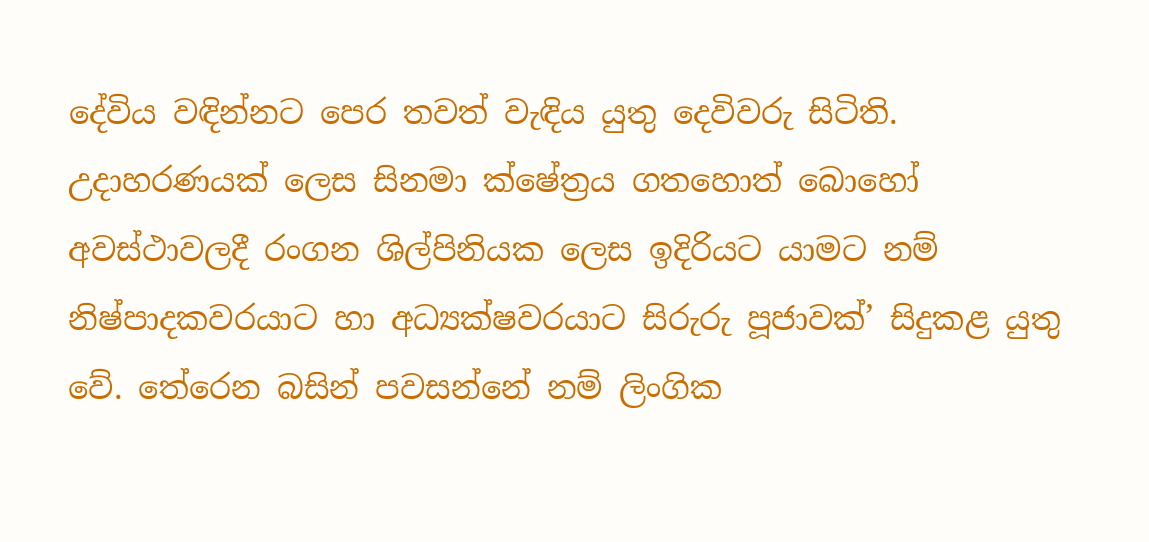දේවිය වඳින්නට පෙර තවත් වැඳිය යුතු දෙවිවරු සිටිති. උදාහරණයක් ලෙස සිනමා ක්ෂේත්‍රය ගතහොත් බොහෝ අවස්ථාවලදී රංගන ශිල්පිනියක ලෙස ඉදිරියට යාමට නම් නිෂ්පාදකවරයාට හා අධ්‍යක්ෂවරයාට සිරුරු පූජාවක්’ සිදුකළ යුතු වේ. තේරෙන බසින් පවසන්නේ නම් ලිංගික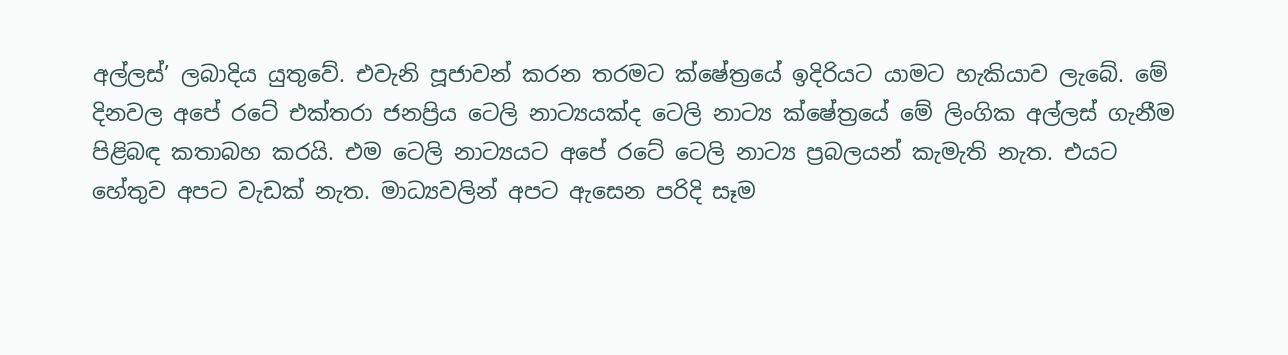අල්ලස්’ ලබාදිය යුතුවේ. එවැනි පූජාවන් කරන තරමට ක්ෂේත්‍රයේ ඉදිරියට යාමට හැකියාව ලැබේ. මේ දිනවල අපේ රටේ එක්තරා ජනප්‍රිය ටෙලි නාට්‍යයක්ද ටෙලි නාට්‍ය ක්ෂේත්‍රයේ මේ ලිංගික අල්ලස් ගැනීම පිළිබඳ කතාබහ කරයි. එම ටෙලි නාට්‍යයට අපේ රටේ ටෙලි නාට්‍ය ප්‍රබලයන් කැමැති නැත. එයට හේතුව අපට වැඩක් නැත. මාධ්‍යවලින් අපට ඇසෙන පරිදි සෑම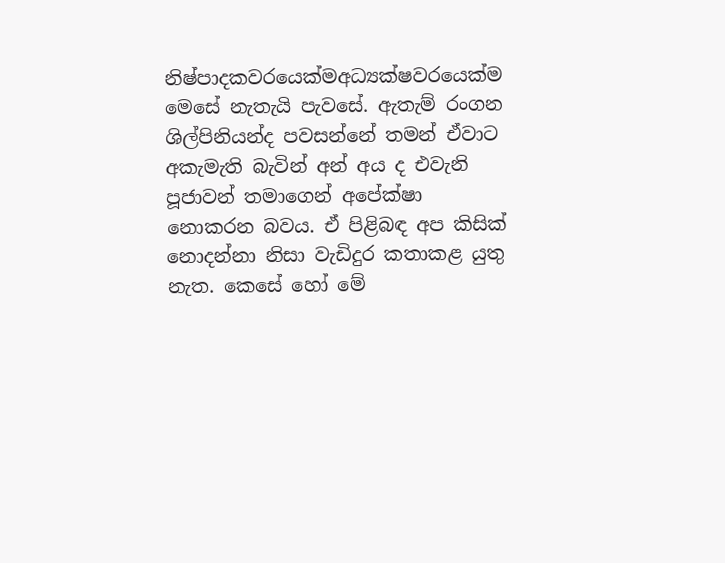නිෂ්පාදකවරයෙක්මඅධ්‍යක්ෂවරයෙක්ම මෙසේ නැතැයි පැවසේ. ඇතැම් රංගන ශිල්පිනියන්ද පවසන්නේ තමන් ඒවාට අකැමැති බැවින් අන් අය ද එවැනි පූජාවන් තමාගෙන් අපේක්ෂා නොකරන බවය. ඒ පිළිබඳ අප කිසික් නොදන්නා නිසා වැඩිදුර කතාකළ යුතු නැත. කෙසේ හෝ මේ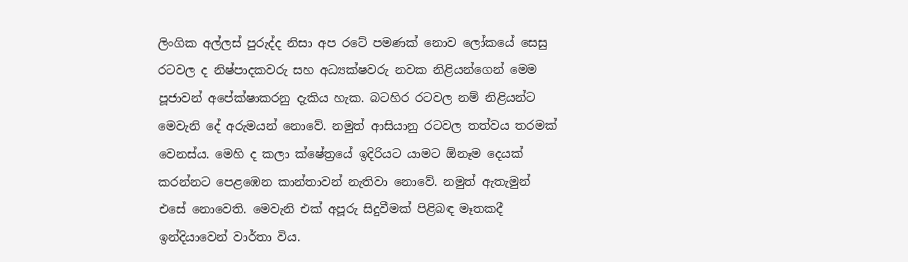ලිංගික අල්ලස් පුරුද්ද නිසා අප රටේ පමණක් නොව ලෝකයේ සෙසු රටවල ද නිෂ්පාදකවරු සහ අධ්‍යක්ෂවරු නවක නිළියන්ගෙන් මෙම පූජාවන් අපේක්ෂාකරනු දැකිය හැක. බටහිර රටවල නම් නිළියන්ට මෙවැනි දේ අරුමයන් නොවේ. නමුත් ආසියානු රටවල තත්වය තරමක් වෙනස්ය. මෙහි ද කලා ක්ෂේත්‍රයේ ඉදිරියට යාමට ඕනෑම දෙයක් කරන්නට පෙළඹෙන කාන්තාවන් නැතිවා නොවේ. නමුත් ඇතැමුන් එසේ නොවෙති. මෙවැනි එක් අපූරු සිදුවීමක් පිළිබඳ මෑතකදී ඉන්දියාවෙන් වාර්තා විය.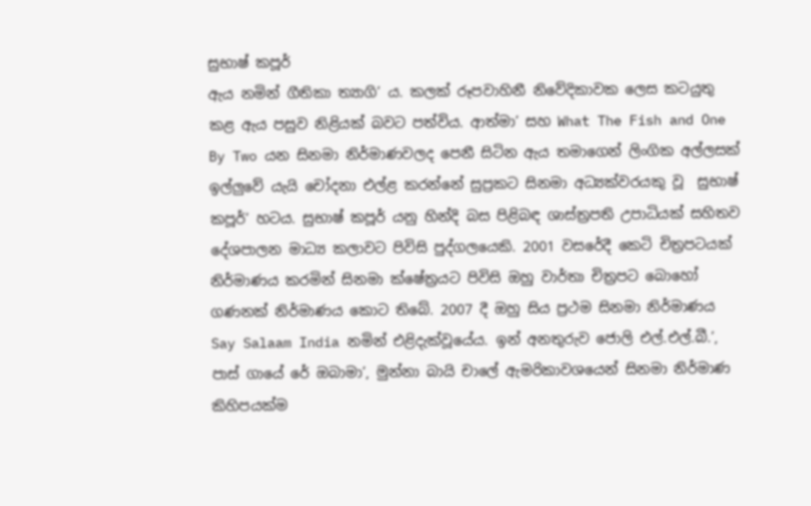සුභාෂ් කපූර්
ඇය නමින් ගීතිකා ත්‍යාගි’ ය. කලක් රූපවාහිනී නිවේදිකාවක ලෙස කටයුතු කළ ඇය පසුව නිළියක් බවට පත්විය. ආත්මා’ සහ What The Fish and One By Two යන සිනමා නිර්මාණවලද පෙනී සිටින ඇය තමාගෙන් ලිංගික අල්ලසක් ඉල්ලුවේ යැයි චෝදනා එල්ළ කරන්නේ සුප්‍රකට සිනමා අධ්‍යක්වරයකු වූ  සුභාෂ් කපූර්’ හටය. සුභාෂ් කපූර් යනු හින්දි බස පිළිබඳ ශාස්ත්‍රපති උපාධියක් සහිතව දේශපාලන මාධ්‍ය කලාවට පිවිසි පුද්ගලයෙකි. 2001 වසරේදී කෙටි චිත්‍රපටයක් නිර්මාණය කරමින් සිනමා ක්ෂේත්‍රයට පිවිසි ඔහු වාර්තා චිත්‍රපට බොහෝ ගණනක් නිර්මාණය කොට තිබේ. 2007 දී ඔහු සිය ප්‍රථම සිනමා නිර්මාණය Say Salaam India නමින් එළිදැක්වූයේය. ඉන් අනතුරුව ජොලි එල්.එල්.බී.’, පාස් ගායේ රේ ඔබාමා’, මුන්නා බායි චාලේ ඇමරිකාවශයෙන් සිනමා නිර්මාණ කිහිපයක්ම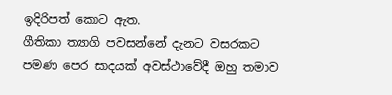ඉදිරිපත් කොට ඇත.
ගීතිකා ත්‍යාගි පවසන්නේ දැනට වසරකට පමණ පෙර සාදයක් අවස්ථාවේදී ඔහු තමාව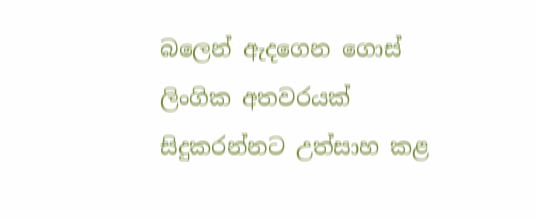බලෙන් ඇදගෙන ගොස් ලිංගික අතවරයක් සිදුකරන්නට උත්සාහ කළ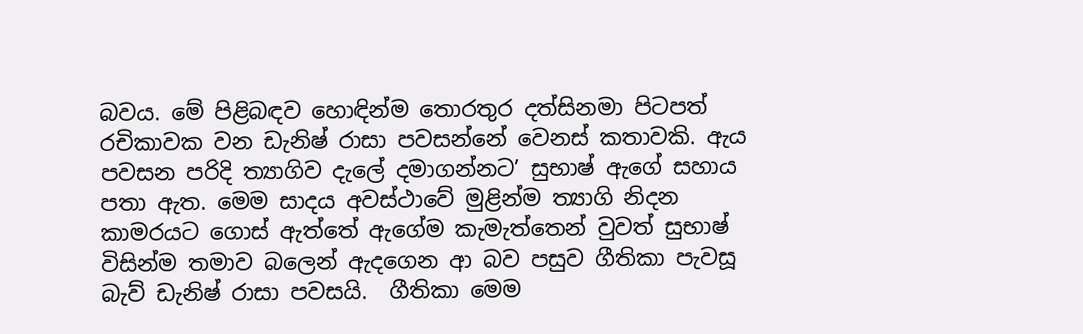බවය. මේ පිළිබඳව හොඳින්ම තොරතුර දත්සිනමා පිටපත් රචිකාවක වන ඩැනිෂ් රාසා පවසන්නේ වෙනස් කතාවකි. ඇය පවසන පරිදි ත්‍යාගිව දැලේ දමාගන්නට’ සුභාෂ් ඇගේ සහාය පතා ඇත. මෙම සාදය අවස්ථාවේ මුළින්ම ත්‍යාගි නිදන කාමරයට ගොස් ඇත්තේ ඇගේම කැමැත්තෙන් වුවත් සුභාෂ් විසින්ම තමාව බලෙන් ඇදගෙන ආ බව පසුව ගීතිකා පැවසූ බැව් ඩැනිෂ් රාසා පවසයි.  ගීතිකා මෙම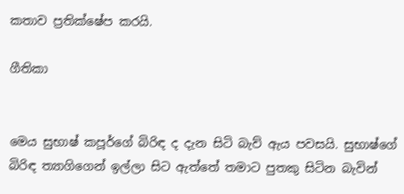කතාව ප්‍රතික්ෂේප කරයි.

ගීතිකා


මෙය සුභාෂ් කපූර්ගේ බිරිඳ ද දැන සිටි බැව් ඇය පවසයි. සුභාෂ්ගේ බිරිඳ ත්‍යාගිගෙන් ඉල්ලා සිට ඇත්තේ තමාට පුතකු සිටින බැවින්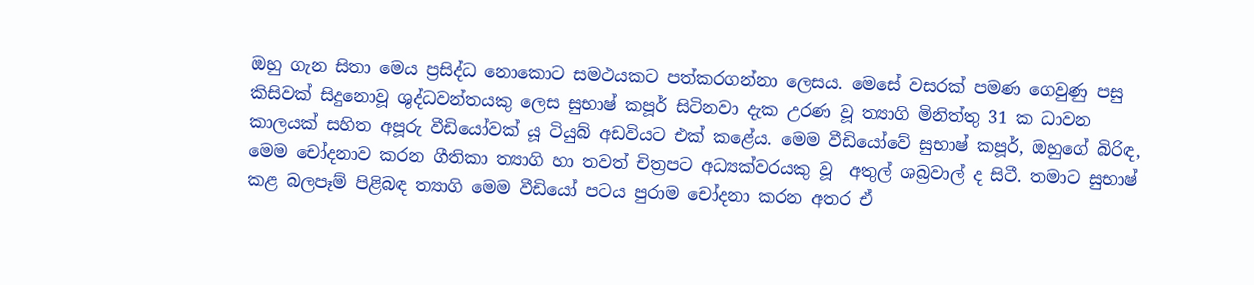ඔහු ගැන සිතා මෙය ප්‍රසිද්ධ නොකොට සමථයකට පත්කරගන්නා ලෙසය. මෙසේ වසරක් පමණ ගෙවුණු පසු කිසිවක් සිදුනොවූ ශුද්ධවන්තයකු ලෙස සුභාෂ් කපූර් සිටිනවා දැක උරණ වූ ත්‍යාගි මිනිත්තු 31 ක ධාවන කාලයක් සහිත අපූරු වීඩියෝවක් යූ ටියුබ් අඩවියට එක් කළේය. මෙම වීඩියෝවේ සුභාෂ් කපූර්, ඔහුගේ බිරිඳ, මෙම චෝදනාව කරන ගීතිකා ත්‍යාගි හා තවත් චිත්‍රපට අධ්‍යක්වරයකු වූ  අතුල් ශබ්‍රවාල් ද සිටී. තමාට සුභාෂ් කළ බලපෑම් පිළිබඳ ත්‍යාගි මෙම වීඩියෝ පටය පුරාම චෝදනා කරන අතර ඒ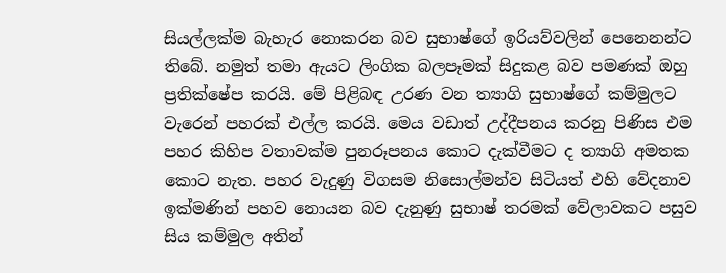සියල්ලක්ම බැහැර නොකරන බව සුභාෂ්ගේ ඉරියව්වලින් පෙනෙනන්ට තිබේ. නමුත් තමා ඇයට ලිංගික බලපෑමක් සිදුකළ බව පමණක් ඔහු ප්‍රතික්ෂේප කරයි. මේ පිළිබඳ උරණ වන ත්‍යාගි සුභාෂ්ගේ කම්මුලට වැරෙන් පහරක් එල්ල කරයි. මෙය වඩාත් උද්දීපනය කරනු පිණිස එම පහර කිහිප වතාවක්ම පුනරූපනය කොට දැක්වීමට ද ත්‍යාගි අමතක කොට නැත. පහර වැදුණු විගසම නිසොල්මන්ව සිටියත් එහි වේදනාව ඉක්මණින් පහව නොයන බව දැනුණු සුභාෂ් තරමක් වේලාවකට පසුව සිය කම්මුල අතින්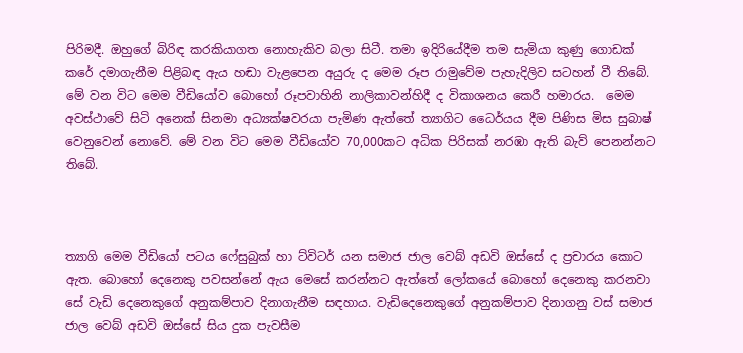පිරිමදී. ඔහුගේ බිරිඳ කරකියාගත නොහැකිව බලා සිටී. තමා ඉදිරියේදීම තම සැමියා කුණු ගොඩක් කරේ දමාගැනීම පිළිබඳ ඇය හඬා වැළපෙන අයුරු ද මෙම රූප රාමුවේම පැහැදිලිව සටහන් වී තිබේ. මේ වන විට මෙම වීඩියෝව බොහෝ රූපවාහිනි නාලිකාවන්හිදී ද විකාශනය කෙරී හමාරය.  මෙම අවස්ථාවේ සිටි අනෙක් සිනමා අධ්‍යක්ෂවරයා පැමිණ ඇත්තේ ත්‍යාගිට ධෛර්යය දීම පිණිස මිස සුබාෂ් වෙනුවෙන් නොවේ. මේ වන විට මෙම වීඩියෝව 70,000කට අධික පිරිසක් නරඹා ඇති බැව් පෙනන්නට තිබේ.



ත්‍යාගි මෙම වීඩියෝ පටය ෆේසුබුක් හා ට්විටර් යන සමාජ ජාල වෙබ් අඩවි ඔස්සේ ද ප්‍රචාරය කොට ඇත. බොහෝ දෙනෙකු පවසන්නේ ඇය මෙසේ කරන්නට ඇත්තේ ලෝකයේ බොහෝ දෙනෙකු කරනවා සේ වැඩි දෙනෙකුගේ අනුකම්පාව දිනාගැනීම සඳහාය. වැඩිදෙනෙකුගේ අනුකම්පාව දිනාගනු වස් සමාජ ජාල වෙබ් අඩවි ඔස්සේ සිය දුක පැවසීම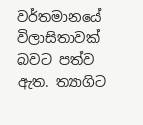වර්තමානයේ විලාසිතාවක් බවට පත්ව ඇත. ත්‍යාගිට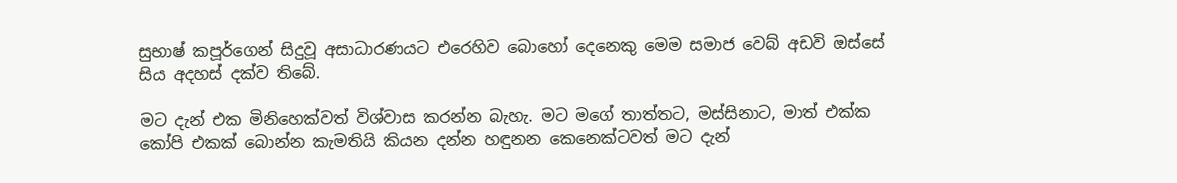සුභාෂ් කපූර්ගෙන් සිදුවූ අසාධාරණයට එරෙහිව බොහෝ දෙනෙකු මෙම සමාජ වෙබ් අඩවි ඔස්සේ සිය අදහස් දක්ව තිබේ.

මට දැන් එක මිනිහෙක්වත් විශ්වාස කරන්න බැහැ. මට මගේ තාත්තට, මස්සිනාට, මාත් එක්ක කෝපි එකක් බොන්න කැමතියි කියන දන්න හඳුනන කෙනෙක්ටවත් මට දැන්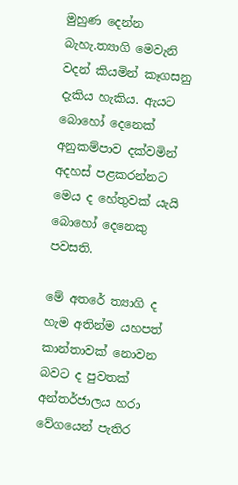මුහුණ දෙන්න බැහැ.ත්‍යාගි මෙවැනි වදන් කියමින් කෑගසනු දැකිය හැකිය. ඇයට බොහෝ දෙනෙක් අනුකම්පාව දක්වමින් අදහස් පළකරන්නට මෙය ද හේතුවක් යැයි බොහෝ දෙනෙකු පවසති.

මේ අතරේ ත්‍යාගි ද හැම අතින්ම යහපත් කාන්තාවක් නොවන බවට ද පුවතක් අන්තර්ජාලය හරා වේගයෙන් පැතිර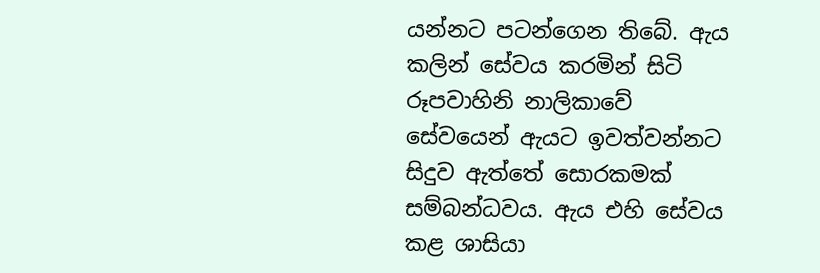යන්නට පටන්ගෙන තිබේ. ඇය කලින් සේවය කරමින් සිටි රූපවාහිනි නාලිකාවේ සේවයෙන් ඇයට ඉවත්වන්නට සිදුව ඇත්තේ සොරකමක් සම්බන්ධවය. ඇය එහි සේවය කළ ශාසියා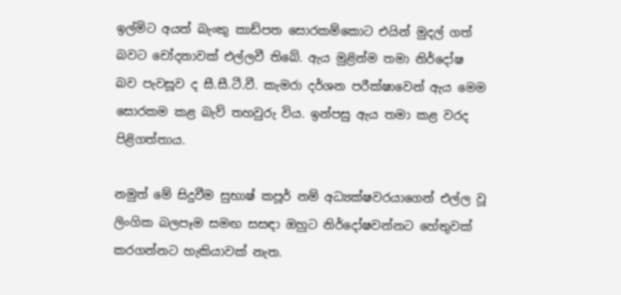ඉල්මිට අයත් බැංකු කාඩ්පත සොරකම්කොට එයින් මුදල් ගත් බවට චෝදනාවක් එල්ලවී තිබේ. ඇය මුළින්ම තමා නිර්දෝෂ බව පැවසූව ද සී.සී.ටී.වී. කැමරා දර්ශන පරීක්ෂාවෙන් ඇය මෙම සොරකම කළ බැව් තහවුරු විය. ඉන්පසු ඇය තමා කළ වරද පිළිගත්තාය.

නමුත් මේ සිදුවීම සුභාෂ් කපූර් නම් අධ්‍යක්ෂවරයාගෙන් එල්ල වූ ලිංගික බලපෑම සමඟ සසඳා ඔහුට නිර්දෝෂවන්නට හේතුවක් කරගන්නට හැකියාවක් නැත.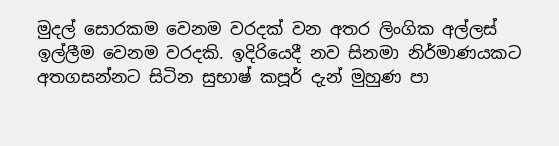මුදල් සොරකම වෙනම වරදක් වන අතර ලිංගික අල්ලස් ඉල්ලීම වෙනම වරදකි. ඉදිරියෙදී නව සිනමා නිර්මාණයකට අතගසන්නට සිටින සුභාෂ් කපූර් දැන් මුහුණ පා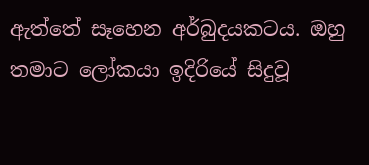ඇත්තේ සෑහෙන අර්බුදයකටය. ඔහු තමාට ලෝකයා ඉදිරියේ සිදුවූ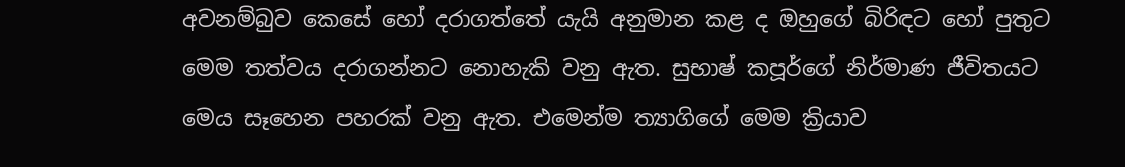අවනම්බුව කෙසේ හෝ දරාගත්තේ යැයි අනුමාන කළ ද ඔහුගේ බිරිඳට හෝ පුතුට මෙම තත්වය දරාගන්නට නොහැකි වනු ඇත. සුභාෂ් කපූර්ගේ නිර්මාණ ජීවිතයට මෙය සෑහෙන පහරක් වනු ඇත. එමෙන්ම ත්‍යාගිගේ මෙම ක්‍රියාව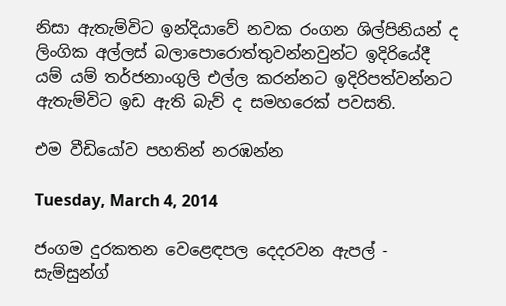නිසා ඇතැම්විට ඉන්දියාවේ නවක රංගන ශිල්පිනියන් ද ලිංගික අල්ලස් බලාපොරොත්තුවන්නවුන්ට ඉදිරියේදී යම් යම් තර්ජනාංගුලි එල්ල කරන්නට ඉදිරිපත්වන්නට ඇතැම්විට ඉඩ ඇති බැව් ද සමහරෙක් පවසති.

එම වීඩියෝව පහතින් නරඹන්න

Tuesday, March 4, 2014

ජංගම දුරකතන වෙළෙඳපල දෙදරවන ඇපල් - සැම්සුන්ග්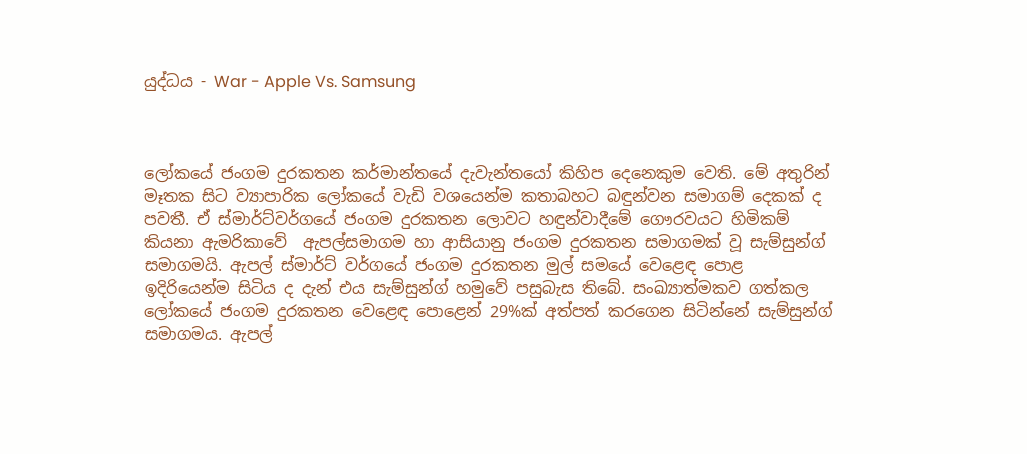යුද්ධය - War - Apple Vs. Samsung



ලෝකයේ ජංගම දුරකතන කර්මාන්තයේ දැවැන්තයෝ කිහිප දෙනෙකුම වෙති. මේ අතුරින් මෑතක සිට ව්‍යාපාරික ලෝකයේ වැඩි වශයෙන්ම කතාබහට බඳුන්වන සමාගම් දෙකක් ද පවතී. ඒ ස්මාර්ට්වර්ගයේ ජංගම දුරකතන ලොවට හඳුන්වාදීමේ ගෞරවයට හිමිකම් කියනා ඇමරිකාවේ  ඇපල්සමාගම හා ආසියානු ජංගම දුරකතන සමාගමක් වූ සැම්සුන්ග් සමාගමයි. ඇපල් ස්මාර්ට් වර්ගයේ ජංගම දුරකතන මුල් සමයේ වෙළෙඳ පොළ ඉදිරියෙන්ම සිටිය ද දැන් එය සැම්සුන්ග් හමුවේ පසුබැස තිබේ. සංඛ්‍යාත්මකව ගත්කල ලෝකයේ ජංගම දුරකතන වෙළෙඳ පොළෙන් 29%ක් අත්පත් කරගෙන සිටින්නේ සැම්සුන්ග් සමාගමය. ඇපල්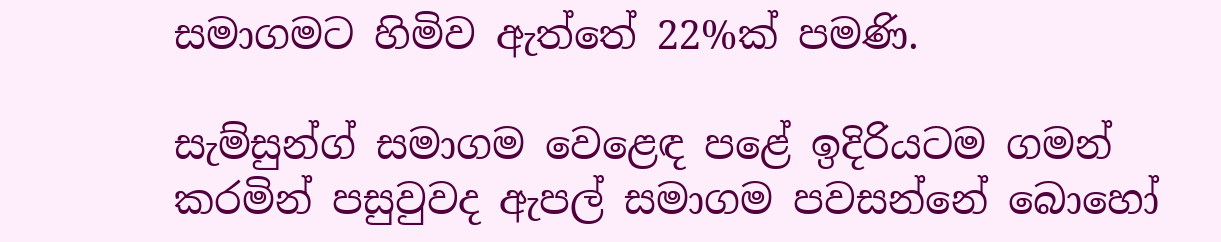සමාගමට හිමිව ඇත්තේ 22%ක් පමණි.

සැම්සුන්ග් සමාගම වෙළෙඳ පළේ ඉදිරියටම ගමන් කරමින් පසුවුවද ඇපල් සමාගම පවසන්නේ බොහෝ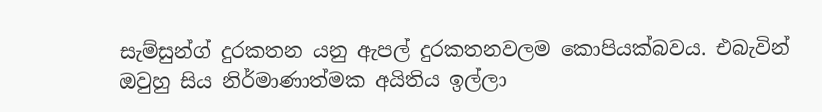සැම්සුන්ග් දුරකතන යනු ඇපල් දුරකතනවලම කොපියක්බවය. එබැවින් ඔවුහු සිය නිර්මාණාත්මක අයිතිය ඉල්ලා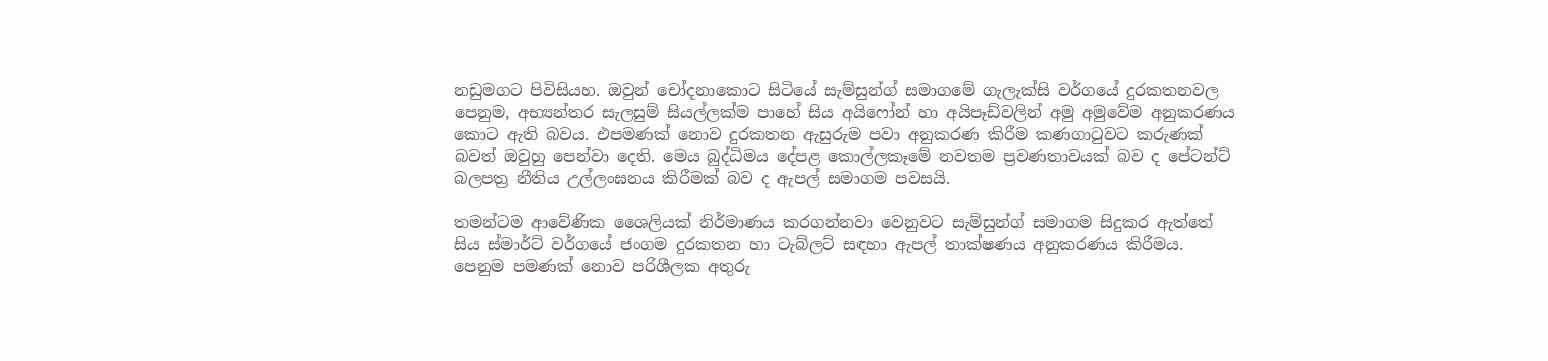නඩුමගට පිවිසියහ. ඔවුන් චෝදනාකොට සිටියේ සැම්සුන්ග් සමාගමේ ගැලැක්සි වර්ගයේ දුරකතනවල පෙනුම, අභ්‍යන්තර සැලසුම් සියල්ලක්ම පාහේ සිය අයිෆෝන් හා අයිපෑඩ්වලින් අමු අමුවේම අනුකරණය කොට ඇති බවය. එපමණක් නොව දුරකතන ඇසුරුම පවා අනුකරණ කිරීම කණගාටුවට කරුණක් බවත් ඔවුහු පෙන්වා දෙති. මෙය බුද්ධිමය දේපළ කොල්ලකෑමේ නවතම ප්‍රවණතාවයක් බව ද පේටන්ට් බලපත්‍ර නීතිය උල්ලංඝනය කිරීමක් බව ද ඇපල් සමාගම පවසයි.

තමන්ටම ආවේණික ශෛලියක් නිර්මාණය කරගන්නවා වෙනුවට සැම්සුන්ග් සමාගම සිදුකර ඇත්තේ සිය ස්මාර්ට් වර්ගයේ ජංගම දුරකතන හා ටැබ්ලට් සඳහා ඇපල් තාක්ෂණය අනුකරණය කිරීමය. පෙනුම පමණක් නොව පරිශීලක අතුරු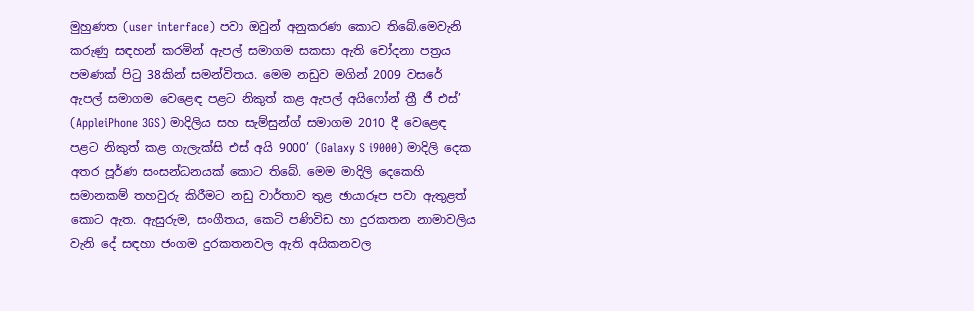මුහුණත (user interface) පවා ඔවුන් අනුකරණ කොට තිබේ.මෙවැනි කරුණු සඳහන් කරමින් ඇපල් සමාගම සකසා ඇති චෝදනා පත්‍රය පමණක් පිටු 38කින් සමන්විතය. මෙම නඩුව මගින් 2009 වසරේ ඇපල් සමාගම වෙළෙඳ පළට නිකුත් කළ ඇපල් අයිෆෝන් ත්‍රී ජී එස්’ (AppleiPhone 3GS) මාදිලිය සහ සැම්සුන්ග් සමාගම 2010 දී වෙළෙඳ පළට නිකුත් කළ ගැලැක්සි එස් අයි 9000’ (Galaxy S i9000) මාදිලි දෙක අතර පූර්ණ සංසන්ධනයක් කොට තිබේ. මෙම මාදිලි දෙකෙහි සමානකම් තහවුරු කිරීමට නඩු වාර්තාව තුළ ඡායාරූප පවා ඇතුළත් කොට ඇත. ඇසුරුම, සංගීතය, කෙටි පණිවිඩ හා දුරකතන නාමාවලිය වැනි දේ සඳහා ජංගම දුරකතනවල ඇති අයිකනවල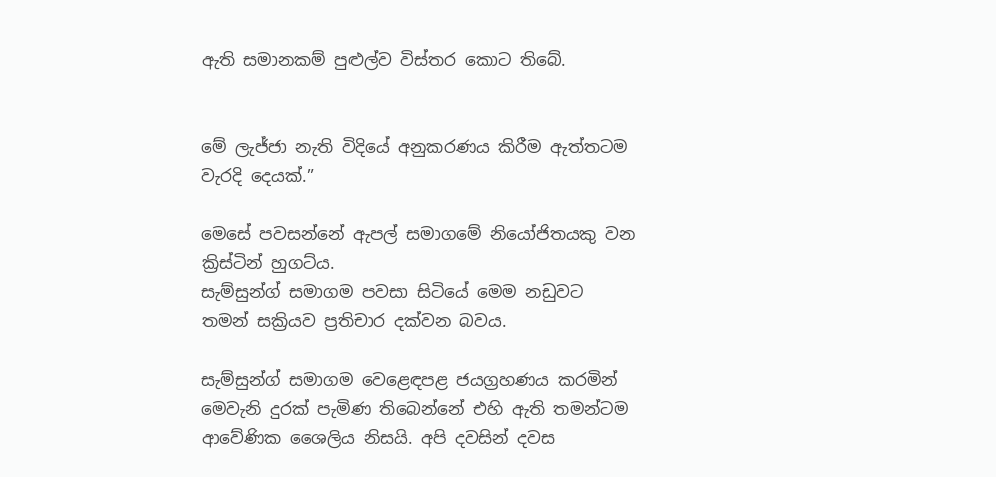ඇති සමානකම් පුළුල්ව විස්තර කොට තිබේ.


මේ ලැජ්ජා නැති විදියේ අනුකරණය කිරීම ඇත්තටම වැරදි දෙයක්.”

මෙසේ පවසන්නේ ඇපල් සමාගමේ නියෝජිතයකු වන ක්‍රිස්ටින් හුගට්ය.
සැම්සුන්ග් සමාගම පවසා සිටියේ මෙම නඩුවට තමන් සක්‍රියව ප්‍රතිචාර දක්වන බවය.

සැම්සුන්ග් සමාගම වෙළෙඳපළ ජයග්‍රහණය කරමින් මෙවැනි දුරක් පැමිණ තිබෙන්නේ එහි ඇති තමන්ටම ආවේණික ශෛලිය නිසයි. අපි දවසින් දවස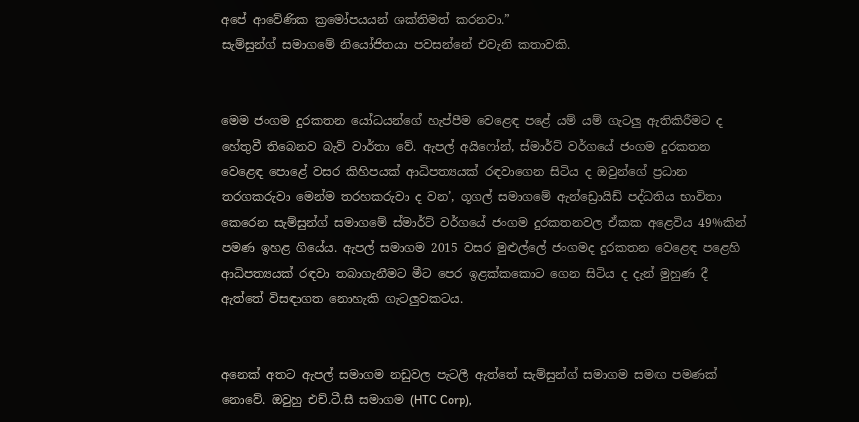අපේ ආවේණික ක්‍රමෝපයයන් ශක්තිමත් කරනවා.”
සැම්සුන්ග් සමාගමේ නියෝජිතයා පවසන්නේ එවැනි කතාවකි.


මෙම ජංගම දුරකතන යෝධයන්ගේ හැප්පීම වෙළෙඳ පළේ යම් යම් ගැටලු ඇතිකිරීමට ද හේතුවී තිබෙනව බැව් වාර්තා වේ. ඇපල් අයිෆෝන්, ස්මාර්ට් වර්ගයේ ජංගම දුරකතන වෙළෙඳ පොළේ වසර කිහිපයක් ආධිපත්‍යයක් රඳවාගෙන සිටිය ද ඔවුන්ගේ ප්‍රධාන තරගකරුවා මෙන්ම තරහකරුවා ද වන’, ගූගල් සමාගමේ ඇන්ඩ්‍රොයිඩ් පද්ධතිය භාවිතා කෙරෙන සැම්සුන්ග් සමාගමේ ස්මාර්ට් වර්ගයේ ජංගම දුරකතනවල ඒකක අළෙවිය 49%කින් පමණ ඉහළ ගියේය. ඇපල් සමාගම 2015 වසර මුළුල්ලේ ජංගමද දුරකතන වෙළෙඳ පළෙහි ආධිපත්‍යයක් රඳවා තබාගැනීමට මීට පෙර ඉළක්කකොට ගෙන සිටිය ද දැන් මුහුණ දී ඇත්තේ විසඳාගත නොහැකි ගැටලුවකටය.


අනෙක් අතට ඇපල් සමාගම නඩුවල පැටලී ඇත්තේ සැම්සුන්ග් සමාගම සමඟ පමණක් නොවේ. ඔවුහු එච්.ටී.සී සමාගම (HTC Corp),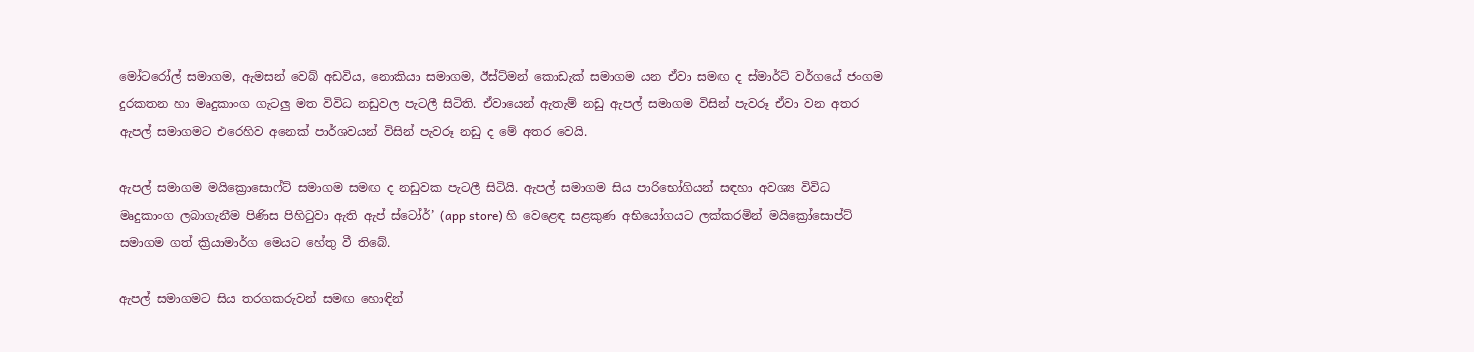මෝටරෝල් සමාගම, ඇමසන් වෙබ් අඩවිය, නොකියා සමාගම, ඊස්ට්මන් කොඩැක් සමාගම යන ඒවා සමඟ ද ස්මාර්ට් වර්ගයේ ජංගම දුරකතන හා මෘදුකාංග ගැටලු මත විවිධ නඩුවල පැටලී සිටිති. ඒවායෙන් ඇතැම් නඩු ඇපල් සමාගම විසින් පැවරූ ඒවා වන අතර ඇපල් සමාගමට එරෙහිව අනෙක් පාර්ශවයන් විසින් පැවරූ නඩු ද මේ අතර වෙයි.

ඇපල් සමාගම මයික්‍රොසොෆ්ට් සමාගම සමඟ ද නඩුවක පැටලී සිටියි. ඇපල් සමාගම සිය පාරිභෝගියන් සඳහා අවශ්‍ය විවිධ මෘදුකාංග ලබාගැනීම පිණිස පිහිටුවා ඇති ඇප් ස්ටෝර්’ (app store) හි වෙළෙඳ සළකුණ අභියෝගයට ලක්කරමින් මයික්‍රෝසොප්ට් සමාගම ගත් ක්‍රියාමාර්ග මෙයට හේතු වී තිබේ.

ඇපල් සමාගමට සිය තරගකරුවන් සමඟ හොඳින්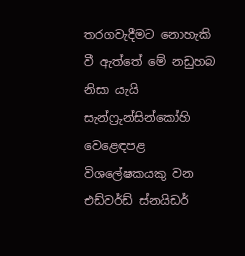තරගවැදීමට නොහැකි වී ඇත්තේ මේ නඩුහබ නිසා යැයි සැන්ෆ්‍රුන්සින්කෝහි වෙළෙඳපළ විශලේෂකයකු වන එඩ්වර්ඩ් ස්නයිඩර්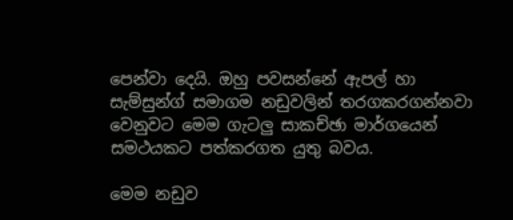පෙන්වා දෙයි. ඔහු පවසන්නේ ඇපල් හා සැම්සුන්ග් සමාගම නඩුවලින් තරගකරගන්නවා වෙනුවට මෙම ගැටලු සාකච්ඡා මාර්ගයෙන් සමථයකට පත්කරගත යුතු බවය.

මෙම නඩුව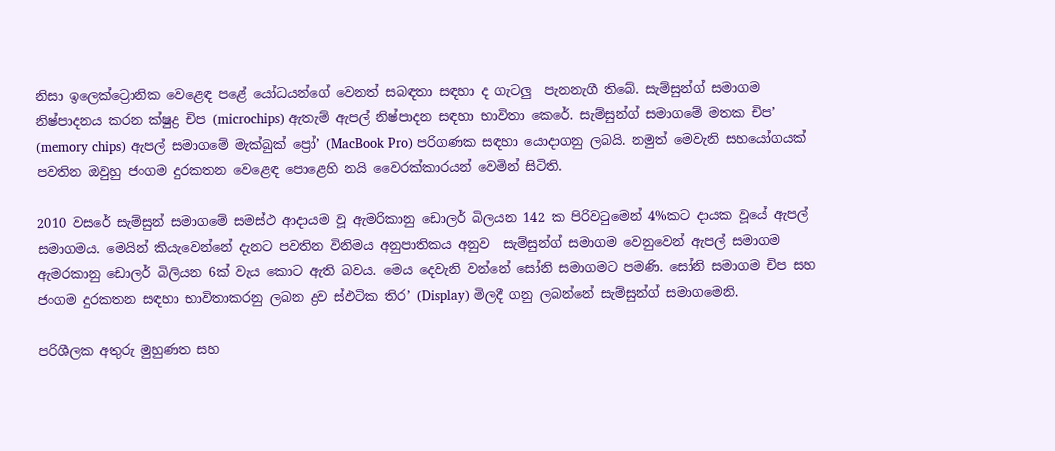නිසා ඉලෙක්ට්‍රොනික වෙළෙඳ පළේ යෝධයන්ගේ වෙනත් සබඳතා සඳහා ද ගැටලු  පැනනැගී තිබේ. සැම්සුන්ග් සමාගම නිෂ්පාදනය කරන ක්ෂුද්‍ර චිප (microchips) ඇතැම් ඇපල් නිෂ්පාදන සඳහා භාවිතා කෙරේ. සැම්සුන්ග් සමාගමේ මතක චිප’ (memory chips) ඇපල් සමාගමේ මැක්බුක් ප්‍රෝ’ (MacBook Pro) පරිගණක සඳහා යොදාගනු ලබයි. නමුත් මෙවැනි සහයෝගයක් පවතින ඔවුහු ජංගම දුරකතන වෙළෙඳ පොළෙහි නයි වෛරක්කාරයන් වෙමින් සිටිති.

2010 වසරේ සැම්සුන් සමාගමේ සමස්ථ ආදායම වූ ඇමරිකානු ඩොලර් බිලයන 142 ක පිරිවටුමෙන් 4%කට දායක වූයේ ඇපල් සමාගමය. මෙයින් කියැවෙන්නේ දැනට පවතින විනිමය අනුපාතිකය අනුව  සැම්සුන්ග් සමාගම වෙනුවෙන් ඇපල් සමාගම ඇමරකානු ඩොලර් බිලියන 6ක් වැය කොට ඇති බවය. මෙය දෙවැනි වන්නේ සෝනි සමාගමට පමණි. සෝනි සමාගම චිප සහ ජංගම දුරකතන සඳහා භාවිතාකරනු ලබන ද්‍රව ස්ඵටික තිර’ (Display) මිලදී ගනු ලබන්නේ සැම්සුන්ග් සමාගමෙනි.

පරිශීලක අතුරු මුහුණත සහ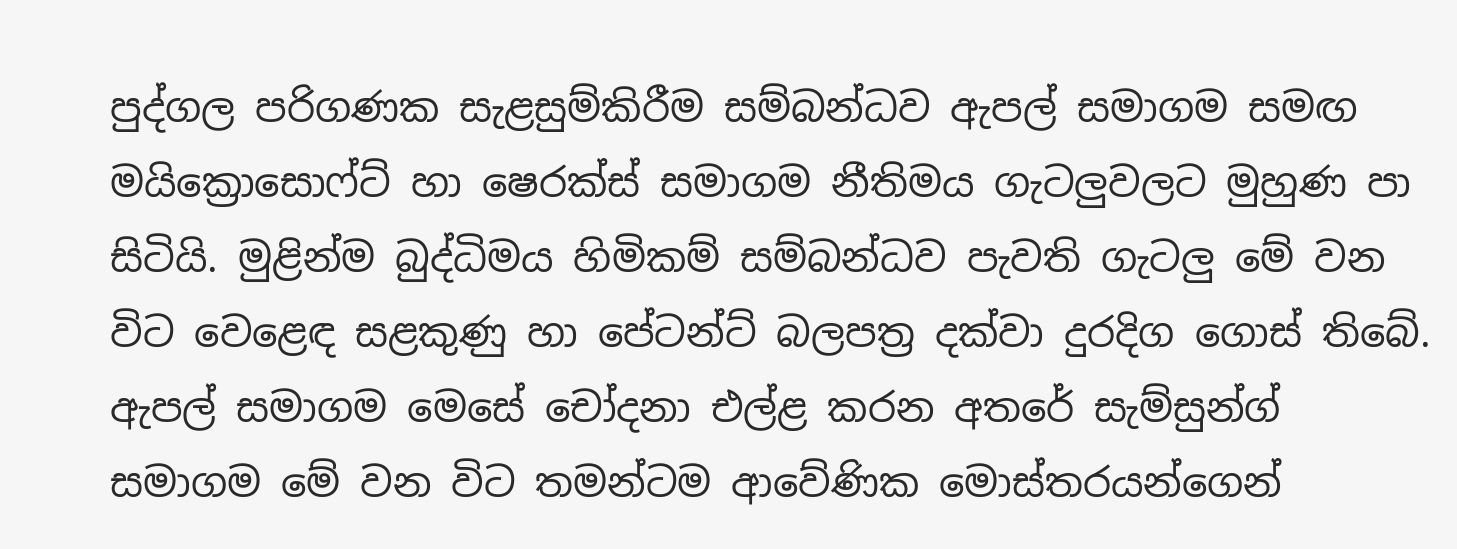පුද්ගල පරිගණක සැළසුම්කිරීම සම්බන්ධව ඇපල් සමාගම සමඟ මයික්‍රොසොෆ්ට් හා ෂෙරක්ස් සමාගම නීතිමය ගැටලුවලට මුහුණ පා සිටියි. මුළින්ම බුද්ධිමය හිමිකම් සම්බන්ධව පැවති ගැටලු මේ වන විට වෙළෙඳ සළකුණු හා පේටන්ට් බලපත්‍ර දක්වා දුරදිග ගොස් තිබේ. ඇපල් සමාගම මෙසේ චෝදනා එල්ළ කරන අතරේ සැම්සුන්ග් සමාගම මේ වන විට තමන්ටම ආවේණික මොස්තරයන්ගෙන්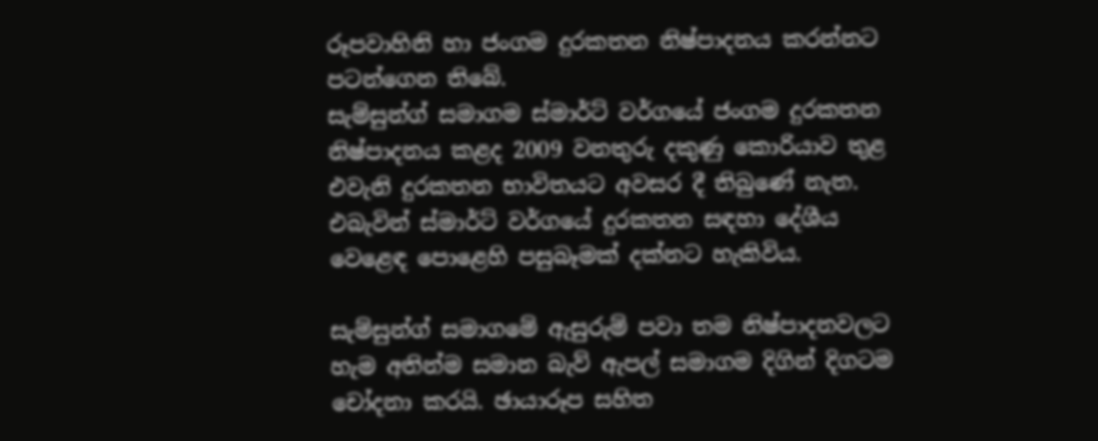රූපවාහිනි හා ජංගම දුරකතන නිෂ්පාදනය කරන්නට පටන්ගෙන තිබේ.
සැම්සුන්ග් සමාගම ස්මාර්ට් වර්ගයේ ජංගම දුරකතන නිෂ්පාදනය කළද 2009 වනතුරු දකුණු කොරියාව තුළ එවැනි දුරකතන භාවිතයට අවසර දී තිබුණේ නැත. එබැවින් ස්මාර්ට් වර්ගයේ දුරකතන සඳහා දේශීය වෙළෙඳ පොළෙහි පසුබෑමක් දක්නට හැකිවිය.

සැම්සුන්ග් සමාගමේ ඇසුරුම් පවා තම නිෂ්පාදනවලට හැම අතින්ම සමාන බැව් ඇපල් සමාගම දිගින් දිගටම චෝදනා කරයි. ඡායාරූප සහිත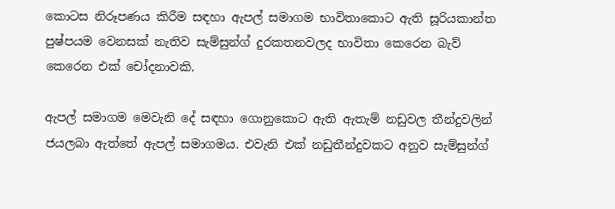කොටස නිරූපණය කිරීම සඳහා ඇපල් සමාගම භාවිතාකොට ඇති සූරියකාන්ත පුෂ්පයම වෙනසක් නැතිව සැම්සුන්ග් දුරකතනවලද භාවිතා කෙරෙන බැව් කෙරෙන එක් චෝදනාවකි.

ඇපල් සමාගම මෙවැනි දේ සඳහා ගොනුකොට ඇති ඇතැම් නඩුවල තීන්දුවලින් ජයලබා ඇත්තේ ඇපල් සමාගමය. එවැනි එක් නඩුතීන්දුවකට අනුව සැම්සුන්ග්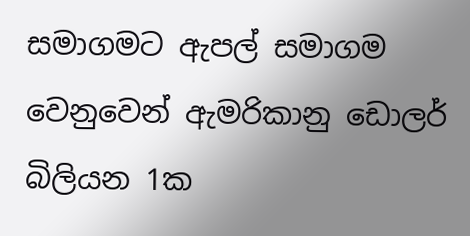සමාගමට ඇපල් සමාගම වෙනුවෙන් ඇමරිකානු ඩොලර් බිලියන 1ක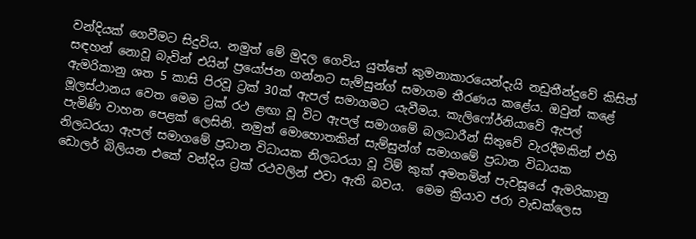වන්දියක් ගෙවීමට සිදුවිය. නමුත් මේ මුදල ගෙවිය යුත්තේ කුමනාකාරයෙන්දැයි නඩුතීන්දුවේ කිසිත් සඳහන් නොවූ බැවින් එයින් ප්‍රයෝජන ගන්නට සැම්සුන්ග් සමාගම තීරණය කළේය. ඔවුන් කළේ ඇමරිකානු ශත 5 කාසි පිරවූ ට්‍රක් 30ක් ඇපල් සමාගමට යැවීමය. කැලිෆෝර්නියාවේ ඇපල් මූලස්ථානය වෙත මෙම ට්‍රක් රථ ළඟා වූ විට ඇපල් සමාගමේ බලධාරීන් සිතුවේ වැරදීමකින් එහි පැමිණි වාහන පෙළක් ලෙසිනි. නමුත් මොහොතකින් සැම්සුන්ග් සමාගමේ ප්‍රධාන විධායක නිලධරයා ඇපල් සමාගමේ ප්‍රධාන විධායක නිලධරයා වූ ටිම් කුක් අමතමින් පැවසූයේ ඇමරිකානු ඩොලර් බිලියන එකේ වන්දිය ට්‍රක් රථවලින් එවා ඇති බවය.  මෙම ක්‍රියාව ජරා වැඩක්ලෙස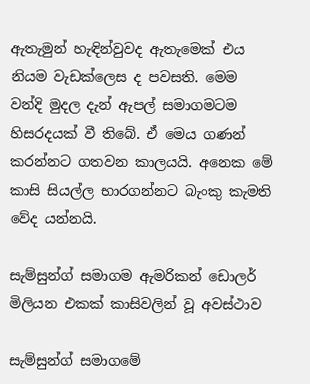ඇතැමුන් හැඳින්වුවද ඇතැමෙක් එය නියම වැඩක්ලෙස ද පවසති. මෙම වන්දි මුදල දැන් ඇපල් සමාගමටම හිසරදයක් වී තිබේ. ඒ මෙය ගණන් කරන්නට ගතවන කාලයයි. අනෙක මේ කාසි සියල්ල භාරගන්නට බැංකු කැමති වේද යන්නයි.

සැම්සුන්ග් සමාගම ඇමරිකන් ඩොලර් මිලියන එකක් කාසිවලින් වූ අවස්ථාව

සැම්සුන්ග් සමාගමේ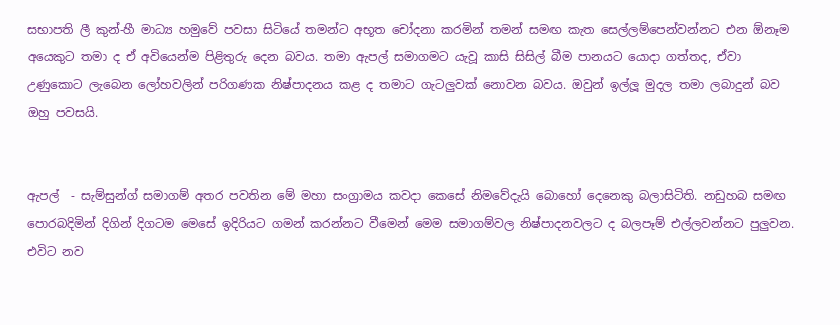සභාපති ලී කුන්-හී මාධ්‍ය හමුවේ පවසා සිටියේ තමන්ට අභූත චෝදනා කරමින් තමන් සමඟ කැත සෙල්ලම්පෙන්වන්නට එන ඕනෑම අයෙකුට තමා ද ඒ අවියෙන්ම පිළිතුරු දෙන බවය. තමා ඇපල් සමාගමට යැවූ කාසි සිසිල් බීම පානයට යොදා ගත්තද, ඒවා උණුකොට ලැබෙන ලෝහවලින් පරිගණක නිෂ්පාදනය කළ ද තමාට ගැටලුවක් නොවන බවය. ඔවුන් ඉල්ලූ මුදල තමා ලබාදුන් බව ඔහු පවසයි.


ඇපල්  - සැම්සුන්ග් සමාගම් අතර පවතින මේ මහා සංග්‍රාමය කවදා කෙසේ නිමවේදැයි බොහෝ දෙනෙකු බලාසිටිති. නඩුහබ සමඟ පොරබදිමින් දිගින් දිගටම මෙසේ ඉදිරියට ගමන් කරන්නට වීමෙන් මෙම සමාගම්වල නිෂ්පාදනවලට ද බලපෑම් එල්ලවන්නට පුලුවන. එවිට නව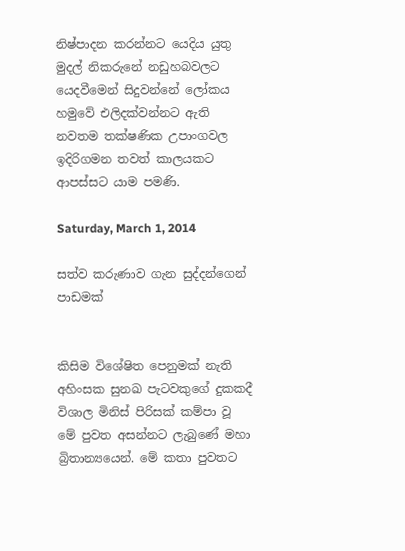නිෂ්පාදන කරන්නට යෙදිය යුතු මුදල් නිකරුනේ නඩුහබවලට යෙදවීමෙන් සිදුවන්නේ ලෝකය හමුවේ එලිදක්වන්නට ඇති නවතම තක්ෂණික උපාංගවල ඉදිරිගමන තවත් කාලයකට ආපස්සට යාම පමණි.

Saturday, March 1, 2014

සත්ව කරුණාව ගැන සුද්දන්ගෙන් පාඩමක්


කිසිම විශේෂිත පෙනුමක් නැති අහිංසක සුනඛ පැටවකුගේ දුකකදී විශාල මිනිස් පිරිසක් කම්පා වූ මේ පුවත අසන්නට ලැබුණේ මහා බ්‍රිතාන්‍යයෙන්. මේ කතා පුවතට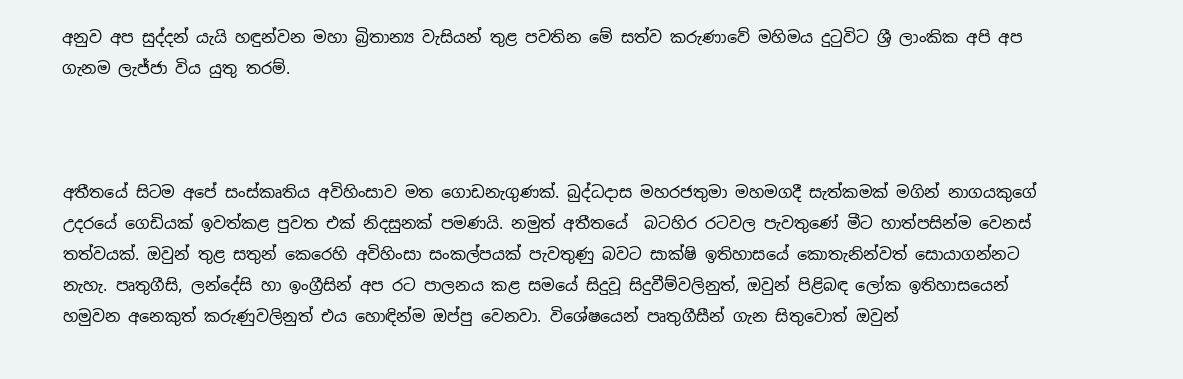අනුව අප සුද්දන් යැයි හඳුන්වන මහා බ්‍රිතාන්‍ය වැසියන් තුළ පවතින මේ සත්ව කරුණාවේ මහිමය දුටුවිට ශ්‍රී ලාංකික අපි අප ගැනම ලැජ්ජා විය යුතු තරම්.



අතීතයේ සිටම අපේ සංස්කෘතිය අවිහිංසාව මත ගොඩනැගුණක්. බුද්ධදාස මහරජතුමා මහමගදී සැත්කමක් මගින් නාගයකුගේ උදරයේ ගෙඩියක් ඉවත්කළ පුවත එක් නිදසුනක් පමණයි. නමුත් අතීතයේ  බටහිර රටවල පැවතුණේ මීට හාත්පසින්ම වෙනස් තත්වයක්. ඔවුන් තුළ සතුන් කෙරෙහි අවිහිංසා සංකල්පයක් පැවතුණු බවට සාක්ෂි ඉතිහාසයේ කොතැනින්වත් සොයාගන්නට නැහැ. පෘතුගීසි, ලන්දේසි හා ඉංග්‍රීසින් අප රට පාලනය කළ සමයේ සිදුවූ සිදුවීම්වලිනුත්, ඔවුන් පිළිබඳ ලෝක ඉතිහාසයෙන් හමුවන අනෙකුත් කරුණුවලිනුත් එය හොඳින්ම ඔප්පු වෙනවා. විශේෂයෙන් පෘතුගීසීන් ගැන සිතුවොත් ඔවුන්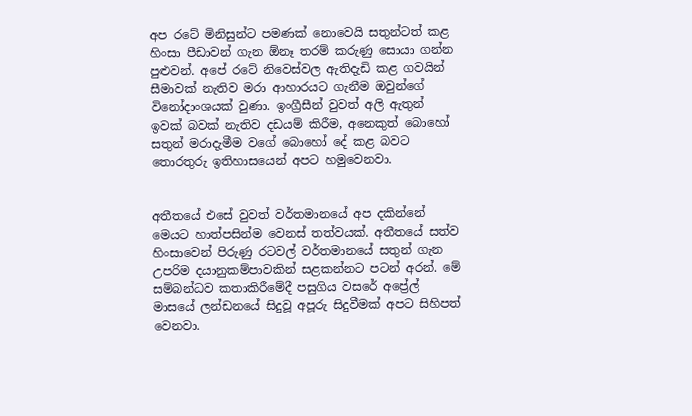අප රටේ මිනිසුන්ට පමණක් නොවෙයි සතුන්ටත් කළ හිංසා පීඩාවන් ගැන ඕනෑ තරම් කරුණු සොයා ගන්න පුළුවන්. අපේ රටේ නිවෙස්වල ඇතිදැඩි කළ ගවයින් සීමාවක් නැතිව මරා ආහාරයට ගැනීම ඔවුන්ගේ විනෝදාංශයක් වුණා. ඉංග්‍රීසීන් වුවත් අලි ඇතුන් ඉවක් බවක් නැතිව දඩයම් කිරීම, අනෙකුත් බොහෝ සතුන් මරාදැමීම වගේ බොහෝ දේ කළ බවට තොරතුරු ඉතිහාසයෙන් අපට හමුවෙනවා.


අතීතයේ එසේ වුවත් වර්තමානයේ අප දකින්නේ මෙයට හාත්පසින්ම වෙනස් තත්වයක්. අතීතයේ සත්ව හිංසාවෙන් පිරුණු රටවල් වර්තමානයේ සතුන් ගැන උපරිම දයානුකම්පාවකින් සළකන්නට පටන් අරන්. මේ සම්බන්ධව කතාකිරීමේදී පසුගිය වසරේ අප්‍රේල් මාසයේ ලන්ඩනයේ සිදුවූ අපූරු සිදුවීමක් අපට සිහිපත් වෙනවා.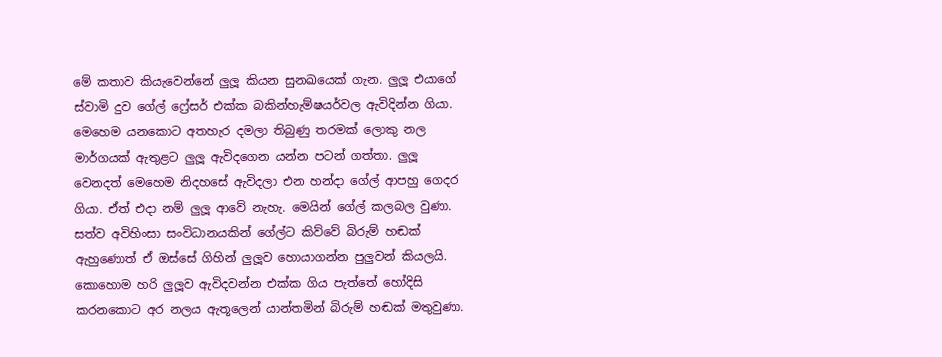මේ කතාව කියැවෙන්නේ ලුලූ කියන සුනඛයෙක් ගැන. ලුලූ එයාගේ ස්වාමි දුව ගේල් ෆ්‍රේසර් එක්ක බකින්හැම්ෂයර්වල ඇවිදින්න ගියා. මෙහෙම යනකොට අතහැර දමලා තිබුණු තරමක් ලොකු නල මාර්ගයක් ඇතුළට ලුලූ ඇවිදගෙන යන්න පටන් ගත්තා. ලුලූ වෙනදත් මෙහෙම නිදහසේ ඇවිදලා එන හන්දා ගේල් ආපහු ගෙදර ගියා. ඒත් එදා නම් ලුලූ ආවේ නැහැ. මෙයින් ගේල් කලබල වුණා. සත්ව අවිහිංසා සංවිධානයකින් ගේල්ට කිව්වේ බිරුම් හඬක් ඇහුණොත් ඒ ඔස්සේ ගිහින් ලුලූව හොයාගන්න පුලුවන් කියලයි. කොහොම හරි ලුලූව ඇවිදවන්න එක්ක ගිය පැත්තේ හෝදිසි කරනකොට අර නලය ඇතූලෙන් යාන්තමින් බිරුම් හඬක් මතුවුණා.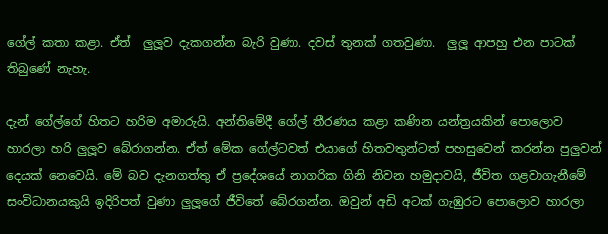ගේල් කතා කළා. ඒත්  ලුලූව දැකගන්න බැරි වුණා. දවස් තුනක් ගතවුණා.  ලුලූ ආපහු එන පාටක් තිබුණේ නැහැ.

දැන් ගේල්ගේ හිතට හරිම අමාරුයි. අන්තිමේදී ගේල් තීරණය කළා කණින යන්ත්‍රයකින් පොලොව හාරලා හරි ලුලූව බේරාගන්න. ඒත් මේක ගේල්ටවත් එයාගේ හිතවතුන්ටත් පහසුවෙන් කරන්න පුලුවන් දෙයක් නෙවෙයි. මේ බව දැනගත්තු ඒ ප්‍රදේශයේ නාගරික ගිනි නිවන හමුදාවයි, ජීවිත ගළවාගැනීමේ සංවිධානයකුයි ඉදිරිපත් වුණා ලුලූගේ ජීවිතේ බේරගන්න. ඔවුන් අඩි අටක් ගැඹුරට පොලොව හාරලා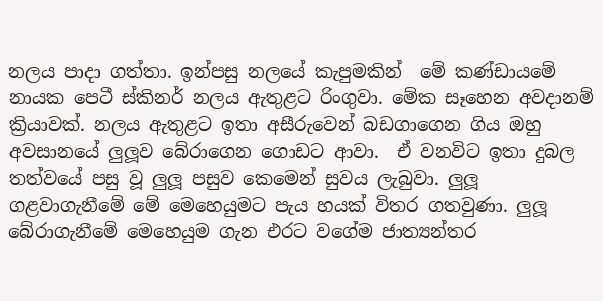නලය පාදා ගත්තා. ඉන්පසු නලයේ කැපුමකින්  මේ කණ්ඩායමේ නායක පෙටී ස්කිනර් නලය ඇතුළට රිංගුවා. මේක සෑහෙන අවදානම් ක්‍රියාවක්. නලය ඇතුළට ඉතා අසීරුවෙන් බඩගාගෙන ගිය ඔහු අවසානයේ ලුලූව බේරාගෙන ගොඩට ආවා.  ඒ වනවිට ඉතා දුබල තත්වයේ පසු වූ ලුලූ පසුව කෙමෙන් සුවය ලැබුවා. ලුලූ ගළවාගැනීමේ මේ මෙහෙයුමට පැය හයක් විතර ගතවුණා. ලුලූ බේරාගැනීමේ මෙහෙයුම ගැන එරට වගේම ජාත්‍යන්තර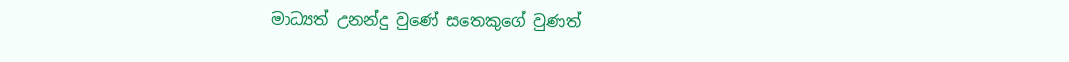මාධ්‍යත් උනන්දු වුණේ සතෙකුගේ වුණත්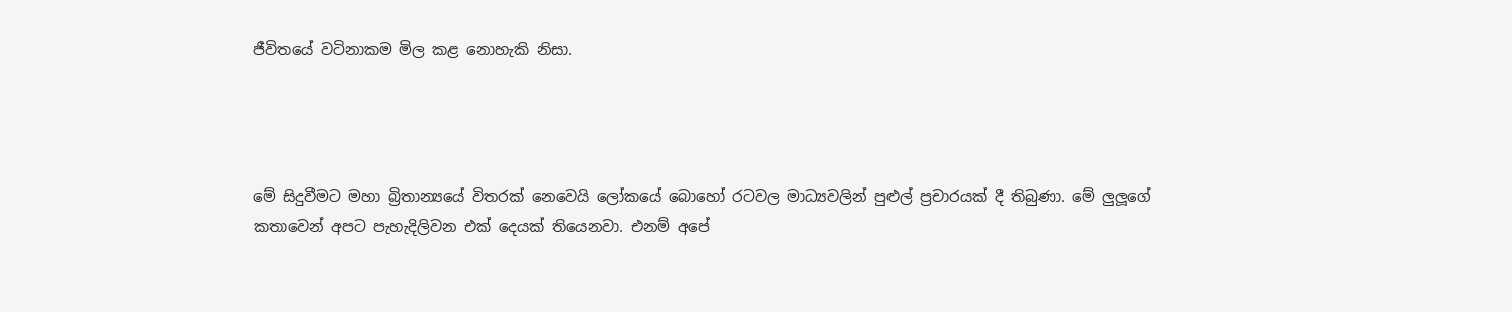ජීවිතයේ වටිනාකම මිල කළ නොහැකි නිසා.




මේ සිදුවීමට මහා බ්‍රිතාන්‍යයේ විතරක් නෙවෙයි ලෝකයේ බොහෝ රටවල මාධ්‍යවලින් පුළුල් ප්‍රචාරයක් දී තිබුණා. මේ ලුලූගේ කතාවෙන් අපට පැහැදිලිවන එක් දෙයක් තියෙනවා. එනම් අපේ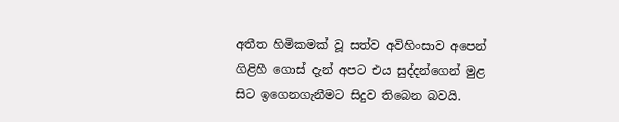අතීත හිමිකමක් වූ සත්ව අවිහිංසාව අපෙන් ගිළිහී ගොස් දැන් අපට එය සුද්දන්ගෙන් මුළ සිට ඉගෙනගැනීමට සිදුව තිබෙන බවයි.